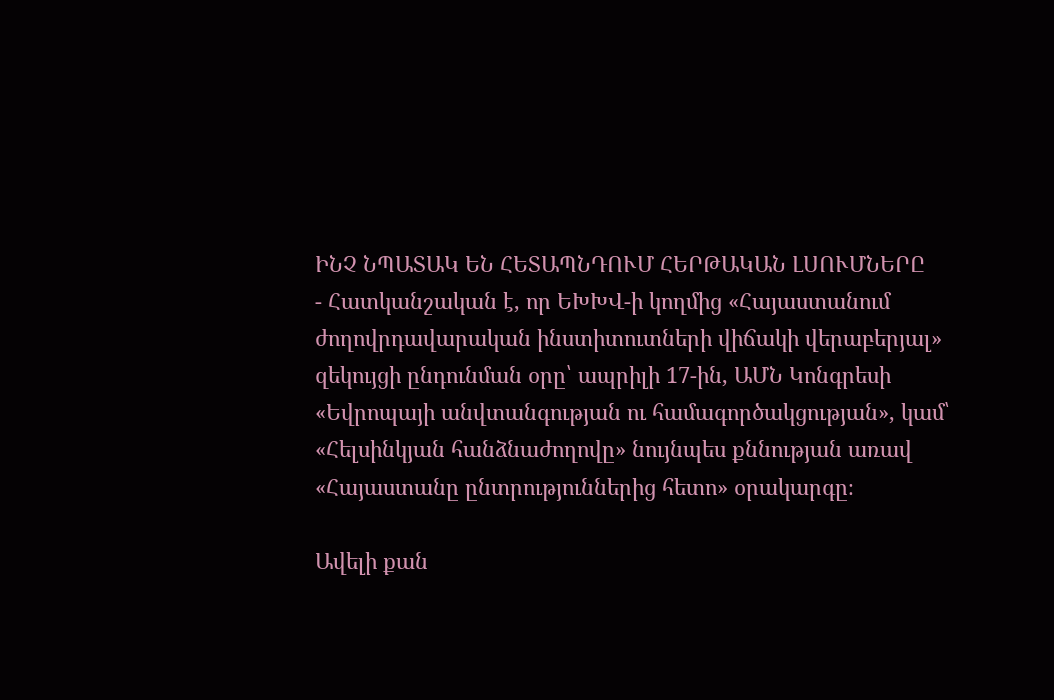ԻՆՉ ՆՊԱՏԱԿ ԵՆ ՀԵՏԱՊՆԴՈՒՄ ՀԵՐԹԱԿԱՆ ԼՍՈՒՄՆԵՐԸ
- Հատկանշական է, որ ԵԽԽՎ-ի կողմից «Հայաստանում ժողովրդավարական ինստիտուտների վիճակի վերաբերյալ» զեկույցի ընդունման օրը՝ ապրիլի 17-ին, ԱՄՆ Կոնգրեսի «Եվրոպայի անվտանգության ու համագործակցության», կամ՝ «Հելսինկյան հանձնաժողովը» նույնպես քննության առավ «Հայաստանը ընտրություններից հետո» օրակարգը։

Ավելի քան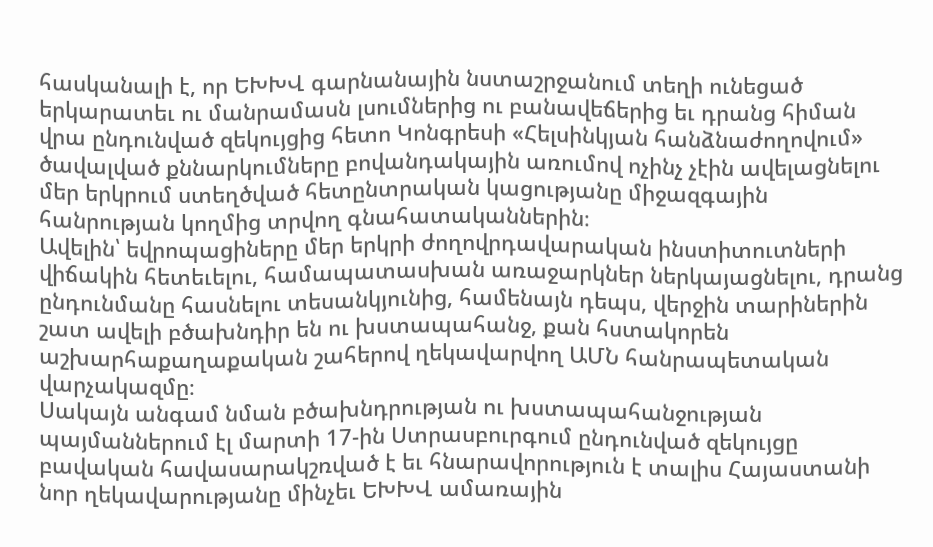հասկանալի է, որ ԵԽԽՎ գարնանային նստաշրջանում տեղի ունեցած երկարատեւ ու մանրամասն լսումներից ու բանավեճերից եւ դրանց հիման վրա ընդունված զեկույցից հետո Կոնգրեսի «Հելսինկյան հանձնաժողովում» ծավալված քննարկումները բովանդակային առումով ոչինչ չէին ավելացնելու մեր երկրում ստեղծված հետընտրական կացությանը միջազգային հանրության կողմից տրվող գնահատականներին։
Ավելին՝ եվրոպացիները մեր երկրի ժողովրդավարական ինստիտուտների վիճակին հետեւելու, համապատասխան առաջարկներ ներկայացնելու, դրանց ընդունմանը հասնելու տեսանկյունից, համենայն դեպս, վերջին տարիներին շատ ավելի բծախնդիր են ու խստապահանջ, քան հստակորեն աշխարհաքաղաքական շահերով ղեկավարվող ԱՄՆ հանրապետական վարչակազմը։
Սակայն անգամ նման բծախնդրության ու խստապահանջության պայմաններում էլ մարտի 17-ին Ստրասբուրգում ընդունված զեկույցը բավական հավասարակշռված է եւ հնարավորություն է տալիս Հայաստանի նոր ղեկավարությանը մինչեւ ԵԽԽՎ ամառային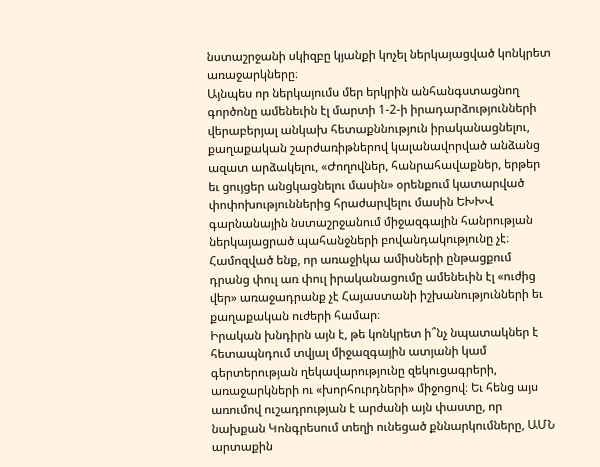նստաշրջանի սկիզբը կյանքի կոչել ներկայացված կոնկրետ առաջարկները։
Այնպես որ ներկայումս մեր երկրին անհանգստացնող գործոնը ամենեւին էլ մարտի 1-2-ի իրադարձությունների վերաբերյալ անկախ հետաքննություն իրականացնելու, քաղաքական շարժառիթներով կալանավորված անձանց ազատ արձակելու, «Ժողովներ, հանրահավաքներ, երթեր եւ ցույցեր անցկացնելու մասին» օրենքում կատարված փոփոխություններից հրաժարվելու մասին ԵԽԽՎ գարնանային նստաշրջանում միջազգային հանրության ներկայացրած պահանջների բովանդակությունը չէ։ Համոզված ենք, որ առաջիկա ամիսների ընթացքում դրանց փուլ առ փուլ իրականացումը ամենեւին էլ «ուժից վեր» առաջադրանք չէ Հայաստանի իշխանությունների եւ քաղաքական ուժերի համար։
Իրական խնդիրն այն է, թե կոնկրետ ի՞նչ նպատակներ է հետապնդում տվյալ միջազգային ատյանի կամ գերտերության ղեկավարությունը զեկուցագրերի, առաջարկների ու «խորհուրդների» միջոցով։ Եւ հենց այս առումով ուշադրության է արժանի այն փաստը, որ նախքան Կոնգրեսում տեղի ունեցած քննարկումները, ԱՄՆ արտաքին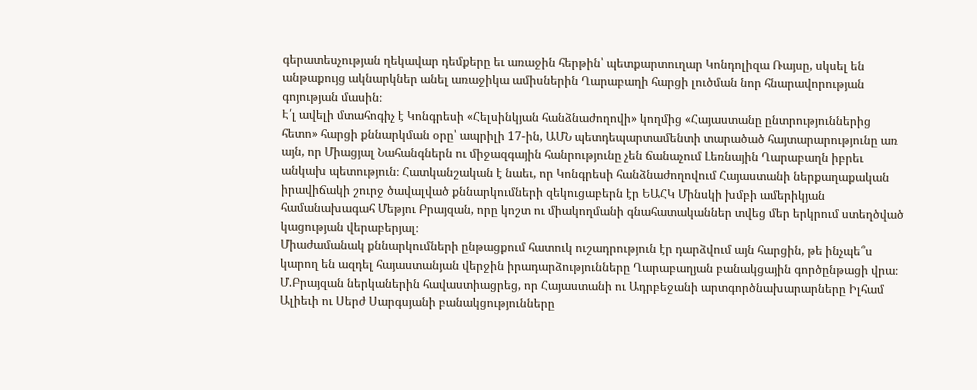գերատեսչության ղեկավար դեմքերը եւ առաջին հերթին՝ պետքարտուղար Կոնդոլիզա Ռայսը, սկսել են անթաքույց ակնարկներ անել առաջիկա ամիսներին Ղարաբաղի հարցի լուծման նոր հնարավորության գոյության մասին։
Է՛լ ավելի մտահոգիչ է Կոնգրեսի «Հելսինկյան հանձնաժողովի» կողմից «Հայաստանը ընտրություններից հետո» հարցի քննարկման օրը՝ ապրիլի 17-ին, ԱՄՆ պետդեպարտամենտի տարածած հայտարարությունը առ այն, որ Միացյալ Նահանգներն ու միջազգային հանրությունը չեն ճանաչում Լեռնային Ղարաբաղն իբրեւ անկախ պետություն։ Հատկանշական է նաեւ, որ Կոնգրեսի հանձնաժողովում Հայաստանի ներքաղաքական իրավիճակի շուրջ ծավալված քննարկումների զեկուցաբերն էր ԵԱՀԿ Մինսկի խմբի ամերիկյան համանախագահ Մեթյու Բրայզան, որը կոշտ ու միակողմանի գնահատականներ տվեց մեր երկրում ստեղծված կացության վերաբերյալ։
Միաժամանակ քննարկումների ընթացքում հատուկ ուշադրություն էր դարձվում այն հարցին, թե ինչպե՞ս կարող են ազդել հայաստանյան վերջին իրադարձությունները Ղարաբաղյան բանակցային գործընթացի վրա։ Մ.Բրայզան ներկաներին հավաստիացրեց, որ Հայաստանի ու Ադրբեջանի արտգործնախարարները Իլհամ Ալիեւի ու Սերժ Սարգսյանի բանակցությունները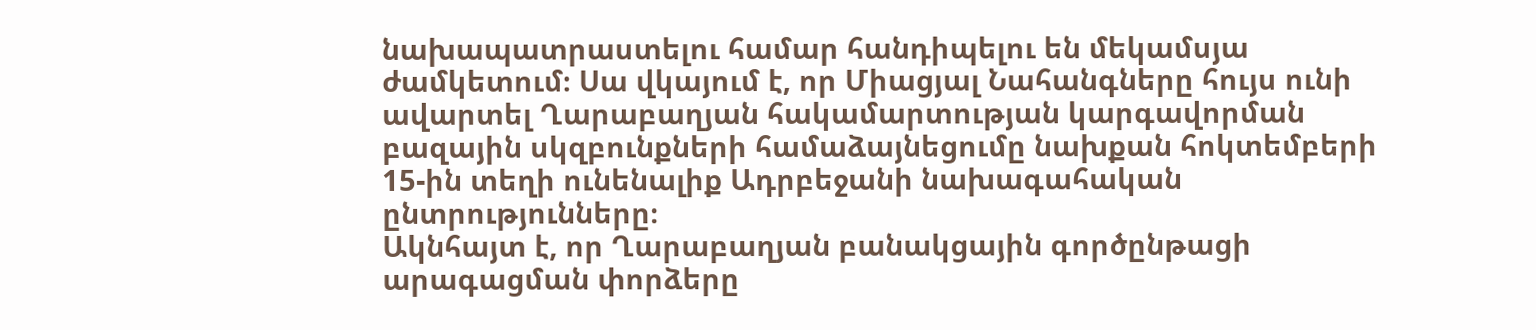նախապատրաստելու համար հանդիպելու են մեկամսյա ժամկետում։ Սա վկայում է, որ Միացյալ Նահանգները հույս ունի ավարտել Ղարաբաղյան հակամարտության կարգավորման բազային սկզբունքների համաձայնեցումը նախքան հոկտեմբերի 15-ին տեղի ունենալիք Ադրբեջանի նախագահական ընտրությունները։
Ակնհայտ է, որ Ղարաբաղյան բանակցային գործընթացի արագացման փորձերը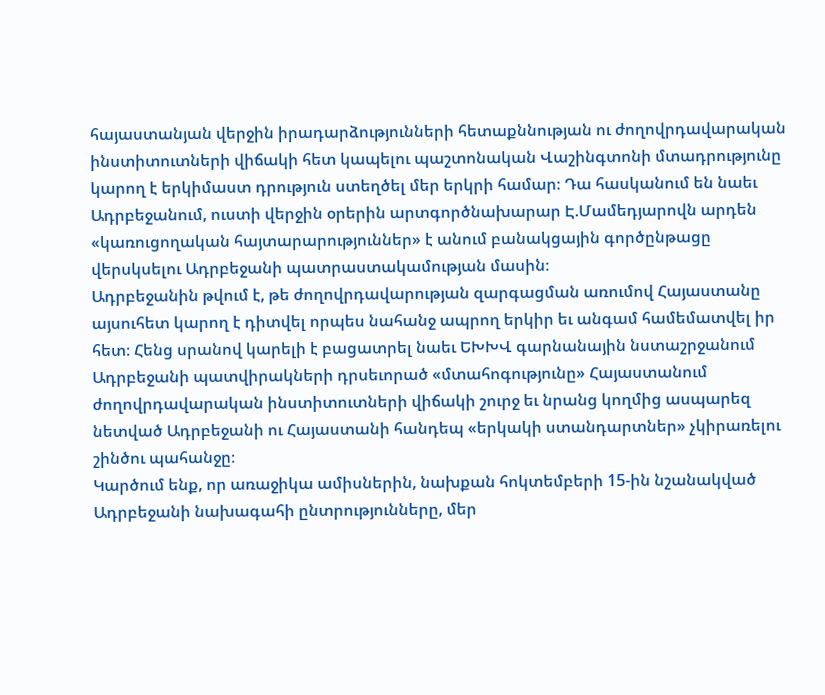հայաստանյան վերջին իրադարձությունների հետաքննության ու ժողովրդավարական ինստիտուտների վիճակի հետ կապելու պաշտոնական Վաշինգտոնի մտադրությունը կարող է երկիմաստ դրություն ստեղծել մեր երկրի համար։ Դա հասկանում են նաեւ Ադրբեջանում, ուստի վերջին օրերին արտգործնախարար Է.Մամեդյարովն արդեն «կառուցողական հայտարարություններ» է անում բանակցային գործընթացը վերսկսելու Ադրբեջանի պատրաստակամության մասին։
Ադրբեջանին թվում է, թե ժողովրդավարության զարգացման առումով Հայաստանը այսուհետ կարող է դիտվել որպես նահանջ ապրող երկիր եւ անգամ համեմատվել իր հետ։ Հենց սրանով կարելի է բացատրել նաեւ ԵԽԽՎ գարնանային նստաշրջանում Ադրբեջանի պատվիրակների դրսեւորած «մտահոգությունը» Հայաստանում ժողովրդավարական ինստիտուտների վիճակի շուրջ եւ նրանց կողմից ասպարեզ նետված Ադրբեջանի ու Հայաստանի հանդեպ «երկակի ստանդարտներ» չկիրառելու շինծու պահանջը։
Կարծում ենք, որ առաջիկա ամիսներին, նախքան հոկտեմբերի 15-ին նշանակված Ադրբեջանի նախագահի ընտրությունները, մեր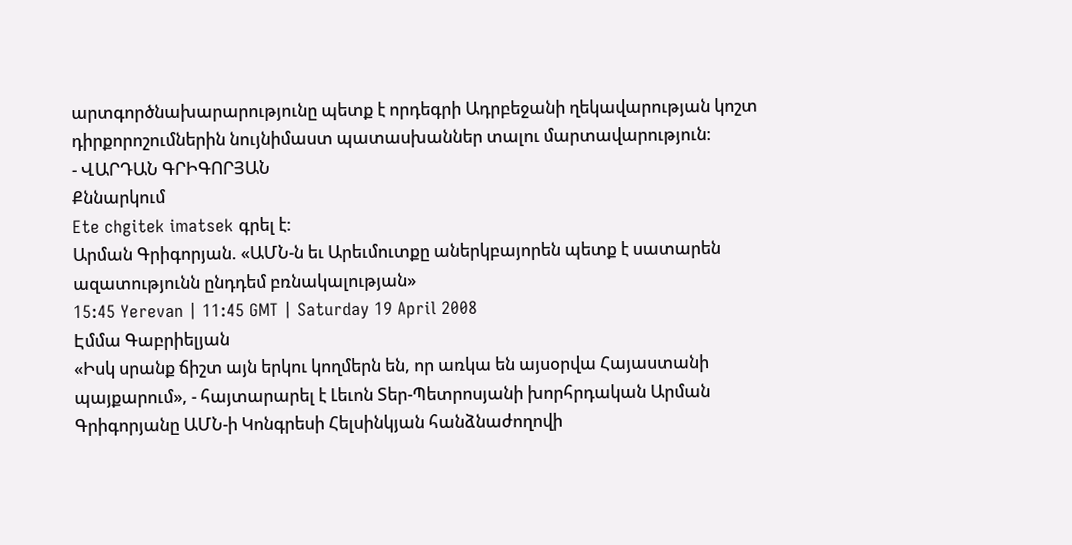արտգործնախարարությունը պետք է որդեգրի Ադրբեջանի ղեկավարության կոշտ դիրքորոշումներին նույնիմաստ պատասխաններ տալու մարտավարություն։
- ՎԱՐԴԱՆ ԳՐԻԳՈՐՅԱՆ
Քննարկում
Ete chgitek imatsek գրել է:
Արման Գրիգորյան. «ԱՄՆ-ն եւ Արեւմուտքը աներկբայորեն պետք է սատարեն ազատությունն ընդդեմ բռնակալության»
15:45 Yerevan | 11:45 GMT | Saturday 19 April 2008
Էմմա Գաբրիելյան
«Իսկ սրանք ճիշտ այն երկու կողմերն են, որ առկա են այսօրվա Հայաստանի պայքարում», - հայտարարել է Լեւոն Տեր-Պետրոսյանի խորհրդական Արման Գրիգորյանը ԱՄՆ-ի Կոնգրեսի Հելսինկյան հանձնաժողովի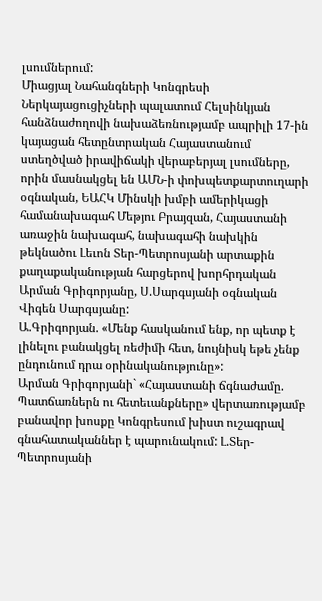լսումներում:
Միացյալ Նահանգների Կոնգրեսի Ներկայացուցիչների պալատում Հելսինկյան հանձնաժողովի նախաձեռնությամբ ապրիլի 17-ին կայացան հետընտրական Հայաստանում ստեղծված իրավիճակի վերաբերյալ լսումները, որին մասնակցել են ԱՄՆ-ի փոխպետքարտուղարի օգնական, ԵԱՀԿ Մինսկի խմբի ամերիկացի համանախագահ Մեթյու Բրայզան, Հայաստանի առաջին նախագահ, նախագահի նախկին թեկնածու Լեւոն Տեր-Պետրոսյանի արտաքին քաղաքականության հարցերով խորհրդական Արման Գրիգորյանը, Ս.Սարգսյանի օգնական Վիգեն Սարգսյանը:
Ա.Գրիգորյան. «Մենք հասկանում ենք, որ պետք է լինելու բանակցել ռեժիմի հետ, նույնիսկ եթե չենք ընդունում դրա օրինականությունը»:
Արման Գրիգորյանի` «Հայաստանի ճգնաժամը. Պատճառներն ու հետեւանքները» վերտառությամբ բանավոր խոսքը Կոնգրեսում խիստ ուշագրավ գնահատականներ է պարունակում: Լ.Տեր-Պետրոսյանի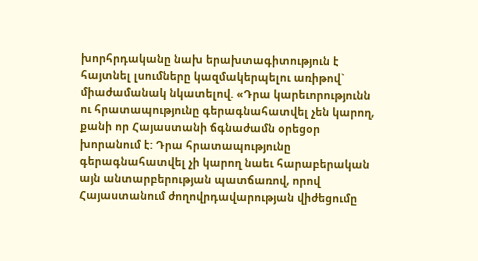խորհրդականը նախ երախտագիտություն է հայտնել լսումները կազմակերպելու առիթով` միաժամանակ նկատելով. «Դրա կարեւորությունն ու հրատապությունը գերագնահատվել չեն կարող, քանի որ Հայաստանի ճգնաժամն օրեցօր խորանում է: Դրա հրատապությունը գերագնահատվել չի կարող նաեւ հարաբերական այն անտարբերության պատճառով, որով Հայաստանում ժողովրդավարության վիժեցումը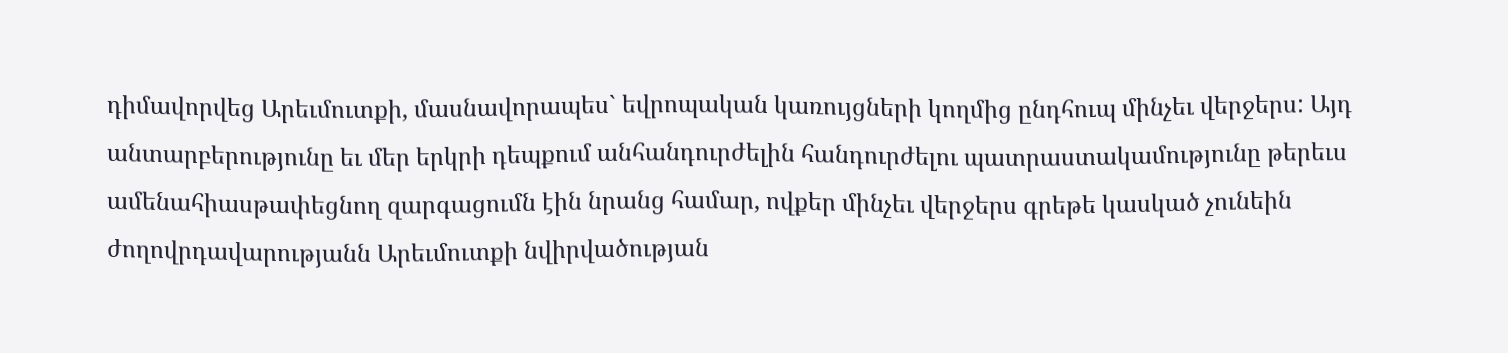դիմավորվեց Արեւմուտքի, մասնավորապես` եվրոպական կառույցների կողմից ընդհուպ մինչեւ վերջերս: Այդ անտարբերությունը եւ մեր երկրի դեպքում անհանդուրժելին հանդուրժելու պատրաստակամությունը թերեւս ամենահիասթափեցնող զարգացումն էին նրանց համար, ովքեր մինչեւ վերջերս գրեթե կասկած չունեին ժողովրդավարությանն Արեւմուտքի նվիրվածության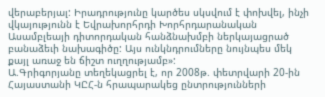վերաբերյալ: Իրադրությունը կարծես սկսվում է փոխվել, ինչի վկայությունն է Եվրախորհրդի Խորհրդարանական Ասամբլեայի դիտորդական հանձնախմբի ներկայացրած բանաձեւի նախագիծը: Այս ունկնդրումները նույնպես մեկ քայլ առաջ են ճիշտ ուղղությամբ»:
Ա.Գրիգորյանը տեղեկացրել է, որ 2008թ. փետրվարի 20-ին Հայաստանի ԿԸՀ-ն հրապարակեց ընտրությունների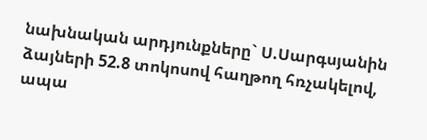նախնական արդյունքները` Ս.Սարգսյանին ձայների 52.8 տոկոսով հաղթող հռչակելով, ապա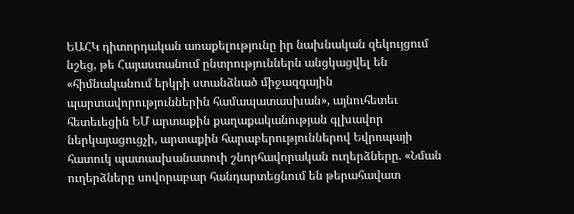ԵԱՀԿ դիտորդական առաքելությունը իր նախնական զեկույցում նշեց, թե Հայաստանում ընտրություններն անցկացվել են «հիմնականում երկրի ստանձնած միջազգային պարտավորություններին համապատասխան», այնուհետեւ հետեւեցին ԵՄ արտաքին քաղաքականության գլխավոր ներկայացուցչի, արտաքին հարաբերություններով Եվրոպայի հատուկ պատասխանատուի շնորհավորական ուղերձները. «Նման ուղերձները սովորաբար հանդարտեցնում են թերահավատ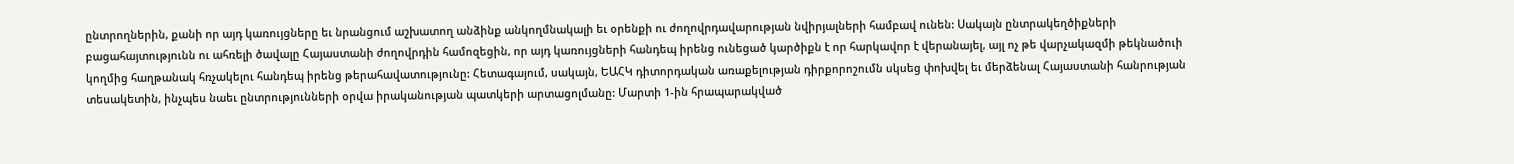ընտրողներին, քանի որ այդ կառույցները եւ նրանցում աշխատող անձինք անկողմնակալի եւ օրենքի ու ժողովրդավարության նվիրյալների համբավ ունեն: Սակայն ընտրակեղծիքների բացահայտությունն ու ահռելի ծավալը Հայաստանի ժողովրդին համոզեցին, որ այդ կառույցների հանդեպ իրենց ունեցած կարծիքն է որ հարկավոր է վերանայել, այլ ոչ թե վարչակազմի թեկնածուի կողմից հաղթանակ հռչակելու հանդեպ իրենց թերահավատությունը: Հետագայում, սակայն, ԵԱՀԿ դիտորդական առաքելության դիրքորոշումն սկսեց փոխվել եւ մերձենալ Հայաստանի հանրության տեսակետին, ինչպես նաեւ ընտրությունների օրվա իրականության պատկերի արտացոլմանը: Մարտի 1-ին հրապարակված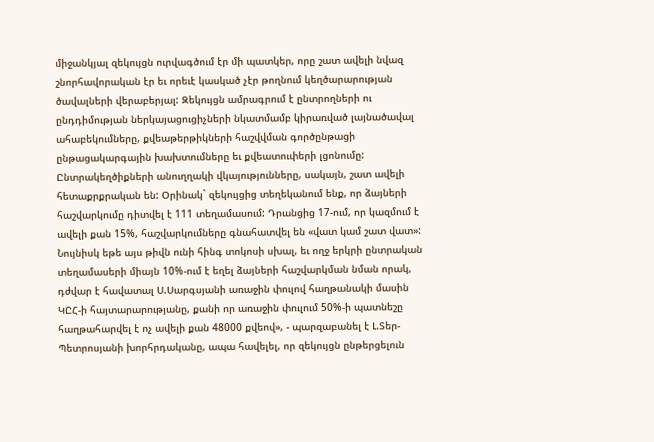միջանկյալ զեկույցն ուրվագծում էր մի պատկեր, որը շատ ավելի նվազ շնորհավորական էր եւ որեւէ կասկած չէր թողնում կեղծարարության ծավալների վերաբերյալ: Զեկույցն ամրագրում է ընտրողների ու ընդդիմության ներկայացուցիչների նկատմամբ կիրառված լայնածավալ ահաբեկումները, քվեաթերթիկների հաշվվման գործընթացի ընթացակարգային խախտումները եւ քվեատուփերի լցոնումը: Ընտրակեղծիքների անուղղակի վկայությունները, սակայն, շատ ավելի հետաքրքրական են: Օրինակ` զեկույցից տեղեկանում ենք, որ ձայների հաշվարկումը դիտվել է 111 տեղամասում: Դրանցից 17-ում, որ կազմում է ավելի քան 15%, հաշվարկումները գնահատվել են «վատ կամ շատ վատ»: Նույնիսկ եթե այս թիվն ունի հինգ տոկոսի սխալ, եւ ողջ երկրի ընտրական տեղամասերի միայն 10%-ում է եղել ձայների հաշվարկման նման որակ, դժվար է հավատալ Ս.Սարգսյանի առաջին փուլով հաղթանակի մասին ԿԸՀ-ի հայտարարությանը, քանի որ առաջին փուլում 50%-ի պատնեշը հաղթահարվել է ոչ ավելի քան 48000 քվեով», - պարզաբանել է Լ.Տեր-Պետրոսյանի խորհրդականը, ապա հավելել, որ զեկույցն ընթերցելուն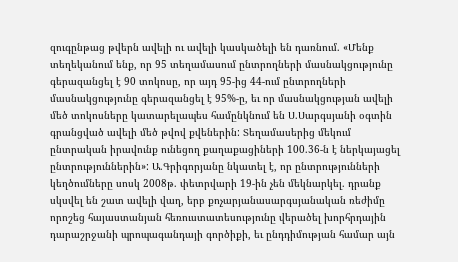զուգընթաց թվերն ավելի ու ավելի կասկածելի են դառնում. «Մենք տեղեկանում ենք, որ 95 տեղամասում ընտրողների մասնակցությունը գերազանցել է 90 տոկոսը, որ այդ 95-ից 44-ում ընտրողների մասնակցությունը գերազանցել է 95%-ը, եւ որ մասնակցության ավելի մեծ տոկոսները կատարելապես համընկնում են Ս.Սարգսյանի օգտին գրանցված ավելի մեծ թվով քվեներին: Տեղամասերից մեկում ընտրական իրավունք ունեցող քաղաքացիների 100.36-ն է ներկայացել ընտրություններին»: Ա.Գրիգորյանը նկատել է, որ ընտրությունների կեղծումները սոսկ 2008թ. փետրվարի 19-ին չեն մեկնարկել. դրանք սկսվել են շատ ավելի վաղ, երբ քոչարյանասարգսյանական ռեժիմը որոշեց հայաստանյան հեռուստատեսությունը վերածել խորհրդային դարաշրջանի պրոպագանդայի գործիքի, եւ ընդդիմության համար այն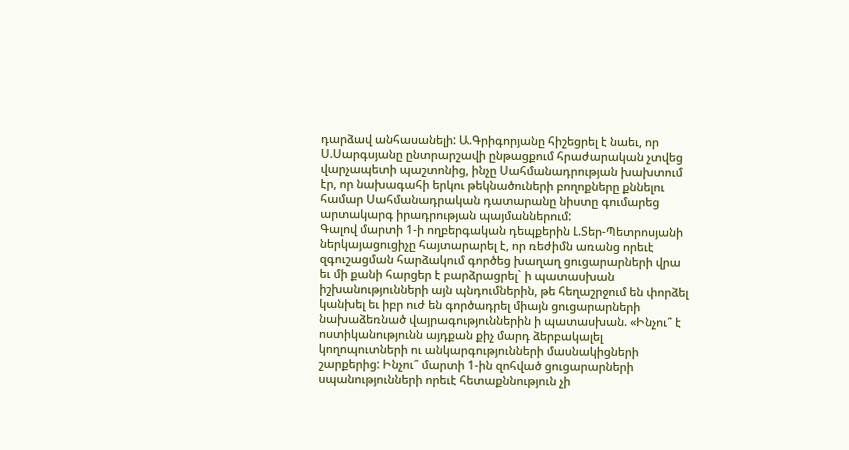դարձավ անհասանելի: Ա.Գրիգորյանը հիշեցրել է նաեւ, որ Ս.Սարգսյանը ընտրարշավի ընթացքում հրաժարական չտվեց վարչապետի պաշտոնից, ինչը Սահմանադրության խախտում էր, որ նախագահի երկու թեկնածուների բողոքները քննելու համար Սահմանադրական դատարանը նիստը գումարեց արտակարգ իրադրության պայմաններում:
Գալով մարտի 1-ի ողբերգական դեպքերին Լ.Տեր-Պետրոսյանի ներկայացուցիչը հայտարարել է, որ ռեժիմն առանց որեւէ զգուշացման հարձակում գործեց խաղաղ ցուցարարների վրա եւ մի քանի հարցեր է բարձրացրել` ի պատասխան իշխանությունների այն պնդումներին, թե հեղաշրջում են փորձել կանխել եւ իբր ուժ են գործադրել միայն ցուցարարների նախաձեռնած վայրագություններին ի պատասխան. «Ինչու՞ է ոստիկանությունն այդքան քիչ մարդ ձերբակալել կողոպուտների ու անկարգությունների մասնակիցների շարքերից: Ինչու՞ մարտի 1-ին զոհված ցուցարարների սպանությունների որեւէ հետաքննություն չի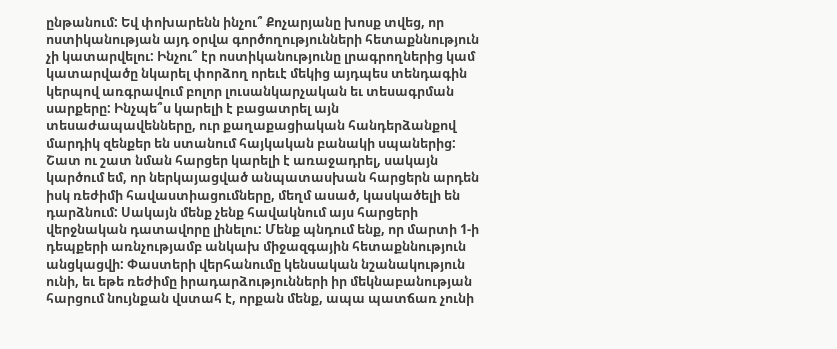ընթանում: Եվ փոխարենն ինչու՞ Քոչարյանը խոսք տվեց, որ ոստիկանության այդ օրվա գործողությունների հետաքննություն չի կատարվելու: Ինչու՞ էր ոստիկանությունը լրագրողներից կամ կատարվածը նկարել փորձող որեւէ մեկից այդպես տենդագին կերպով առգրավում բոլոր լուսանկարչական եւ տեսագրման սարքերը: Ինչպե՞ս կարելի է բացատրել այն տեսաժապավենները, ուր քաղաքացիական հանդերձանքով մարդիկ զենքեր են ստանում հայկական բանակի սպաներից: Շատ ու շատ նման հարցեր կարելի է առաջադրել, սակայն կարծում եմ, որ ներկայացված անպատասխան հարցերն արդեն իսկ ռեժիմի հավաստիացումները, մեղմ ասած, կասկածելի են դարձնում: Սակայն մենք չենք հավակնում այս հարցերի վերջնական դատավորը լինելու: Մենք պնդում ենք, որ մարտի 1-ի դեպքերի առնչությամբ անկախ միջազգային հետաքննություն անցկացվի: Փաստերի վերհանումը կենսական նշանակություն ունի, եւ եթե ռեժիմը իրադարձությունների իր մեկնաբանության հարցում նույնքան վստահ է, որքան մենք, ապա պատճառ չունի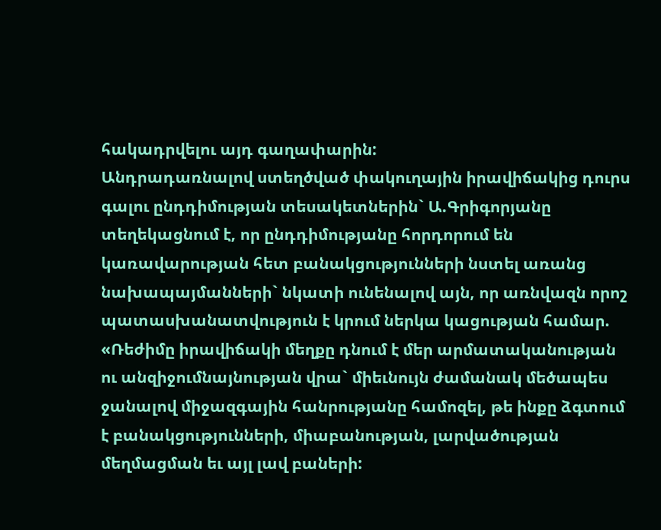հակադրվելու այդ գաղափարին:
Անդրադառնալով ստեղծված փակուղային իրավիճակից դուրս գալու ընդդիմության տեսակետներին` Ա.Գրիգորյանը տեղեկացնում է, որ ընդդիմությանը հորդորում են կառավարության հետ բանակցությունների նստել առանց նախապայմանների` նկատի ունենալով այն, որ առնվազն որոշ պատասխանատվություն է կրում ներկա կացության համար. «Ռեժիմը իրավիճակի մեղքը դնում է մեր արմատականության ու անզիջումնայնության վրա` միեւնույն ժամանակ մեծապես ջանալով միջազգային հանրությանը համոզել, թե ինքը ձգտում է բանակցությունների, միաբանության, լարվածության մեղմացման եւ այլ լավ բաների: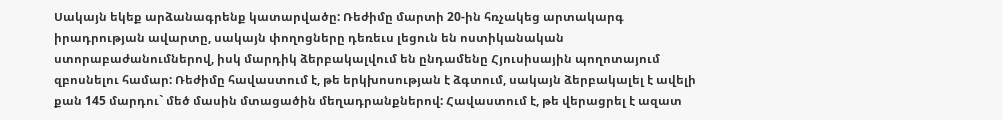Սակայն եկեք արձանագրենք կատարվածը: Ռեժիմը մարտի 20-ին հռչակեց արտակարգ իրադրության ավարտը, սակայն փողոցները դեռեւս լեցուն են ոստիկանական ստորաբաժանումներով, իսկ մարդիկ ձերբակալվում են ընդամենը Հյուսիսային պողոտայում զբոսնելու համար: Ռեժիմը հավաստում է, թե երկխոսության է ձգտում, սակայն ձերբակալել է ավելի քան 145 մարդու` մեծ մասին մտացածին մեղադրանքներով: Հավաստում է, թե վերացրել է ազատ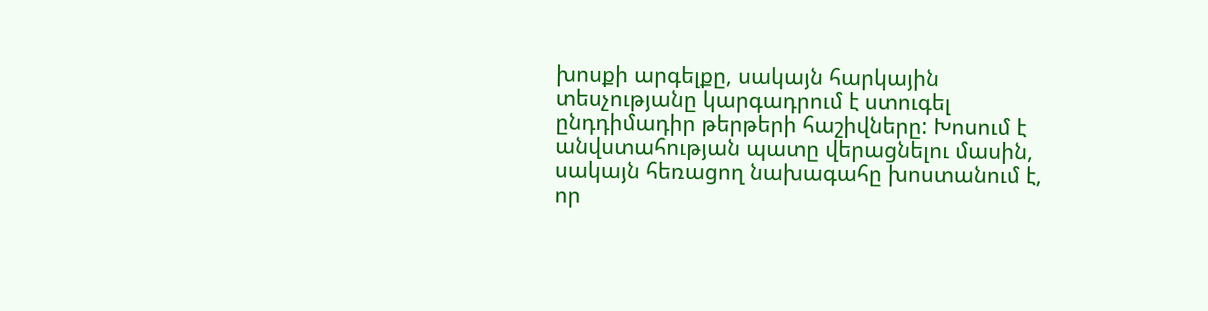խոսքի արգելքը, սակայն հարկային տեսչությանը կարգադրում է ստուգել ընդդիմադիր թերթերի հաշիվները: Խոսում է անվստահության պատը վերացնելու մասին, սակայն հեռացող նախագահը խոստանում է, որ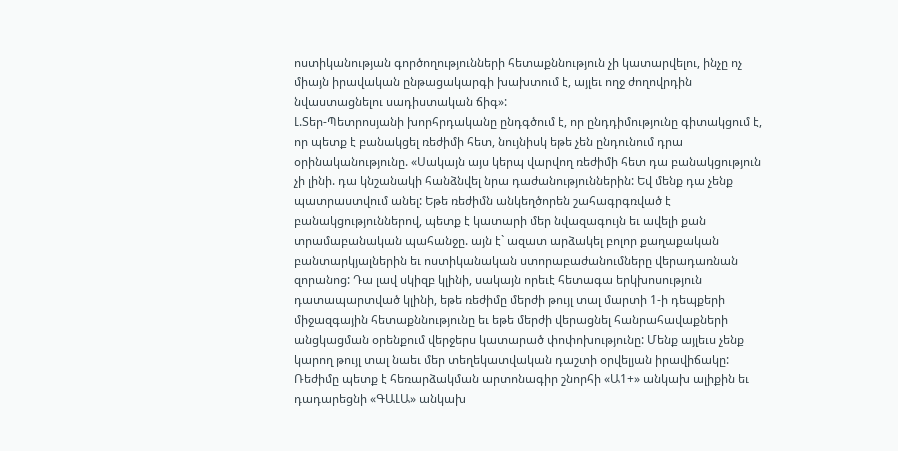ոստիկանության գործողությունների հետաքննություն չի կատարվելու, ինչը ոչ միայն իրավական ընթացակարգի խախտում է, այլեւ ողջ ժողովրդին նվաստացնելու սադիստական ճիգ»:
Լ.Տեր-Պետրոսյանի խորհրդականը ընդգծում է, որ ընդդիմությունը գիտակցում է, որ պետք է բանակցել ռեժիմի հետ, նույնիսկ եթե չեն ընդունում դրա օրինականությունը. «Սակայն այս կերպ վարվող ռեժիմի հետ դա բանակցություն չի լինի. դա կնշանակի հանձնվել նրա դաժանություններին: Եվ մենք դա չենք պատրաստվում անել: Եթե ռեժիմն անկեղծորեն շահագրգռված է բանակցություններով, պետք է կատարի մեր նվազագույն եւ ավելի քան տրամաբանական պահանջը. այն է` ազատ արձակել բոլոր քաղաքական բանտարկյալներին եւ ոստիկանական ստորաբաժանումները վերադառնան զորանոց: Դա լավ սկիզբ կլինի, սակայն որեւէ հետագա երկխոսություն դատապարտված կլինի, եթե ռեժիմը մերժի թույլ տալ մարտի 1-ի դեպքերի միջազգային հետաքննությունը եւ եթե մերժի վերացնել հանրահավաքների անցկացման օրենքում վերջերս կատարած փոփոխությունը: Մենք այլեւս չենք կարող թույլ տալ նաեւ մեր տեղեկատվական դաշտի օրվելյան իրավիճակը: Ռեժիմը պետք է հեռարձակման արտոնագիր շնորհի «Ա1+» անկախ ալիքին եւ դադարեցնի «ԳԱԼԱ» անկախ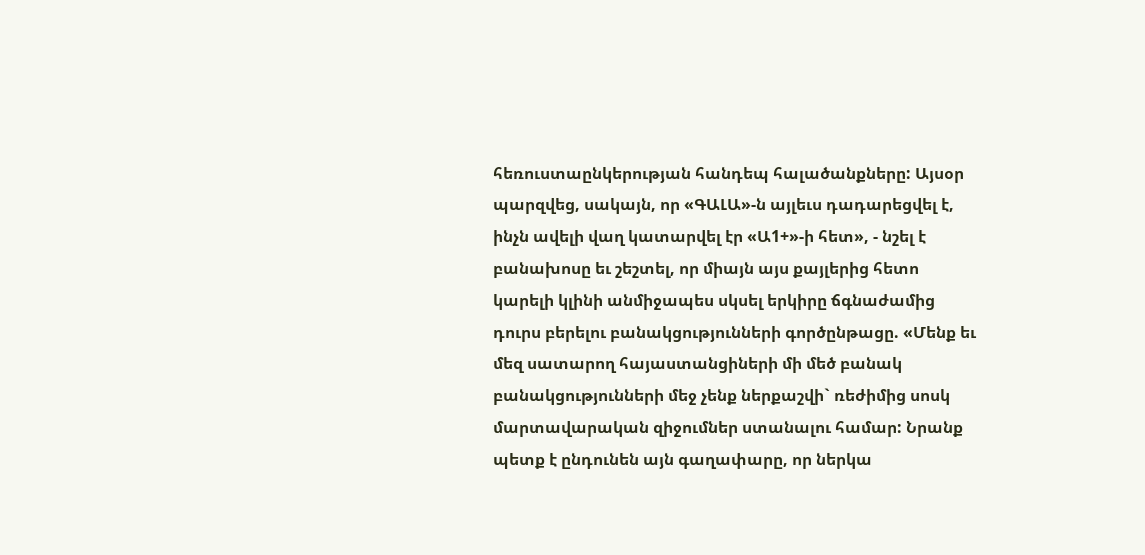հեռուստաընկերության հանդեպ հալածանքները: Այսօր պարզվեց, սակայն, որ «ԳԱԼԱ»-ն այլեւս դադարեցվել է, ինչն ավելի վաղ կատարվել էր «Ա1+»-ի հետ», - նշել է բանախոսը եւ շեշտել, որ միայն այս քայլերից հետո կարելի կլինի անմիջապես սկսել երկիրը ճգնաժամից դուրս բերելու բանակցությունների գործընթացը. «Մենք եւ մեզ սատարող հայաստանցիների մի մեծ բանակ բանակցությունների մեջ չենք ներքաշվի` ռեժիմից սոսկ մարտավարական զիջումներ ստանալու համար: Նրանք պետք է ընդունեն այն գաղափարը, որ ներկա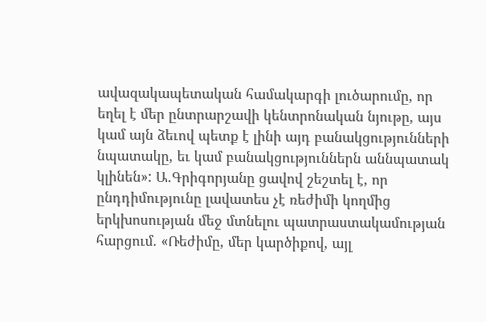ավազակապետական համակարգի լուծարումը, որ եղել է մեր ընտրարշավի կենտրոնական նյութը, այս կամ այն ձեւով պետք է լինի այդ բանակցությունների նպատակը, եւ կամ բանակցություններն աննպատակ կլինեն»: Ա.Գրիգորյանը ցավով շեշտել է, որ ընդդիմությունը լավատես չէ ռեժիմի կողմից երկխոսության մեջ մտնելու պատրաստակամության հարցում. «Ռեժիմը, մեր կարծիքով, այլ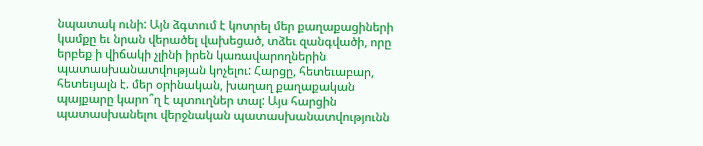նպատակ ունի: Այն ձգտում է կոտրել մեր քաղաքացիների կամքը եւ նրան վերածել վախեցած, տձեւ զանգվածի, որը երբեք ի վիճակի չլինի իրեն կառավարողներին պատասխանատվության կոչելու: Հարցը, հետեւաբար, հետեւյալն է. մեր օրինական, խաղաղ քաղաքական պայքարը կարո՞ղ է պտուղներ տալ: Այս հարցին պատասխանելու վերջնական պատասխանատվությունն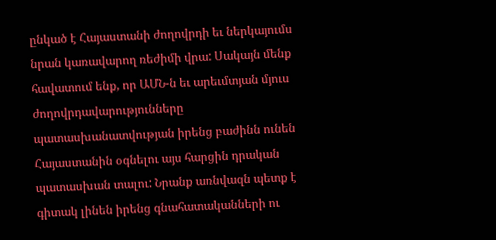ընկած է Հայաստանի ժողովրդի եւ ներկայումս նրան կառավարող ռեժիմի վրա: Սակայն մենք հավատում ենք, որ ԱՄՆ-ն եւ արեւմտյան մյուս ժողովրդավարությունները պատասխանատվության իրենց բաժինն ունեն Հայաստանին օգնելու այս հարցին դրական պատասխան տալու: Նրանք առնվազն պետք է գիտակ լինեն իրենց գնահատականների ու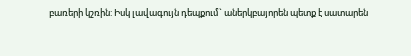բառերի կշռին: Իսկ լավագույն դեպքում` աներկբայորեն պետք է սատարեն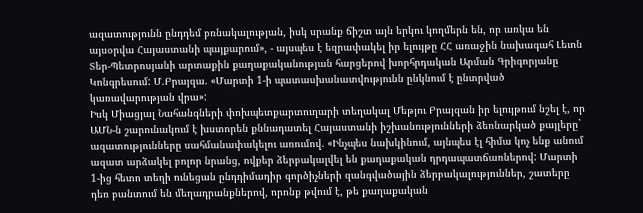ազատությունն ընդդեմ բռնակալության, իսկ սրանք ճիշտ այն երկու կողմերն են, որ առկա են այսօրվա Հայաստանի պայքարում», - այսպես է եզրափակել իր ելույթը ՀՀ առաջին նախագահ Լեւոն Տեր-Պետրոսյանի արտաքին քաղաքականության հարցերով խորհրդական Արման Գրիգորյանը Կոնգրեսում: Մ.Բրայզա. «Մարտի 1-ի պատասխանատվությունն ընկնում է ընտրված կառավարության վրա»:
Իսկ Միացյալ Նահանգների փոխպետքարտուղարի տեղակալ Մեթյու Բրայզան իր ելույթում նշել է, որ ԱՄՆ-ն շարունակում է խստորեն քննադատել Հայաստանի իշխանությունների ձեռնարկած քայլերը` ազատությունները սահմանափակելու առումով. «Ինչպես նախկինում, այնպես էլ հիմա կոչ ենք անում ազատ արձակել բոլոր նրանց, ովքեր ձերբակալվել են քաղաքական դրդապատճառներով: Մարտի 1-ից հետո տեղի ունեցան ընդդիմադիր գործիչների զանգվածային ձերբակալություններ, շատերը դեռ բանտում են մեղադրանքներով, որոնք թվում է, թե քաղաքական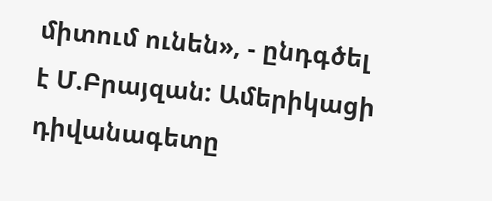միտում ունեն», - ընդգծել է Մ.Բրայզան: Ամերիկացի դիվանագետը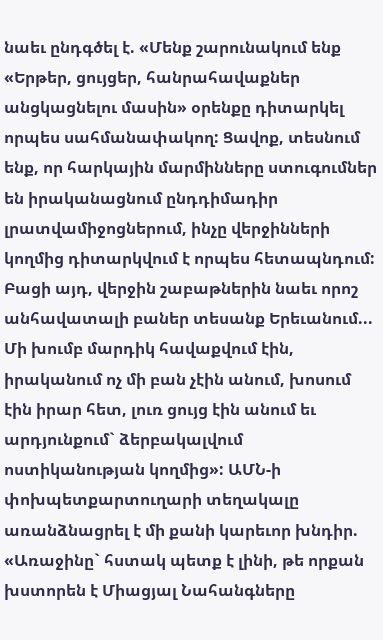նաեւ ընդգծել է. «Մենք շարունակում ենք «Երթեր, ցույցեր, հանրահավաքներ անցկացնելու մասին» օրենքը դիտարկել որպես սահմանափակող: Ցավոք, տեսնում ենք, որ հարկային մարմինները ստուգումներ են իրականացնում ընդդիմադիր լրատվամիջոցներում, ինչը վերջինների կողմից դիտարկվում է որպես հետապնդում: Բացի այդ, վերջին շաբաթներին նաեւ որոշ անհավատալի բաներ տեսանք Երեւանում... Մի խումբ մարդիկ հավաքվում էին, իրականում ոչ մի բան չէին անում, խոսում էին իրար հետ, լուռ ցույց էին անում եւ արդյունքում` ձերբակալվում ոստիկանության կողմից»: ԱՄՆ-ի փոխպետքարտուղարի տեղակալը առանձնացրել է մի քանի կարեւոր խնդիր. «Առաջինը` հստակ պետք է լինի, թե որքան խստորեն է Միացյալ Նահանգները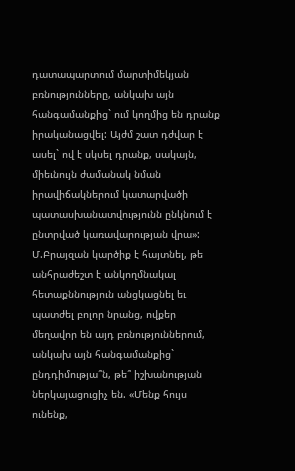դատապարտում մարտիմեկյան բռնությունները, անկախ այն հանգամանքից` ում կողմից են դրանք իրականացվել: Այժմ շատ դժվար է ասել` ով է սկսել դրանք, սակայն, միեւնույն ժամանակ նման իրավիճակներում կատարվածի պատասխանատվությունն ընկնում է ընտրված կառավարության վրա»:
Մ.Բրայզան կարծիք է հայտնել, թե անհրաժեշտ է անկողմնակալ հետաքննություն անցկացնել եւ պատժել բոլոր նրանց, ովքեր մեղավոր են այդ բռնություններում, անկախ այն հանգամանքից` ընդդիմությա՞ն, թե՞ իշխանության ներկայացուցիչ են. «Մենք հույս ունենք,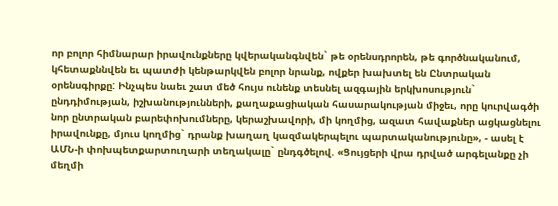որ բոլոր հիմնարար իրավունքները կվերականգնվեն` թե օրենսդրորեն, թե գործնականում, կհետաքննվեն եւ պատժի կենթարկվեն բոլոր նրանք, ովքեր խախտել են Ընտրական օրենսգիրքը: Ինչպես նաեւ շատ մեծ հույս ունենք տեսնել ազգային երկխոսություն` ընդդիմության, իշխանությունների, քաղաքացիական հասարակության միջեւ, որը կուրվագծի նոր ընտրական բարեփոխումները, կերաշխավորի, մի կողմից, ազատ հավաքներ ացկացնելու իրավունքը, մյուս կողմից` դրանք խաղաղ կազմակերպելու պարտականությունը», - ասել է ԱՄՆ-ի փոխպետքարտուղարի տեղակալը` ընդգծելով. «Ցույցերի վրա դրված արգելանքը չի մեղմի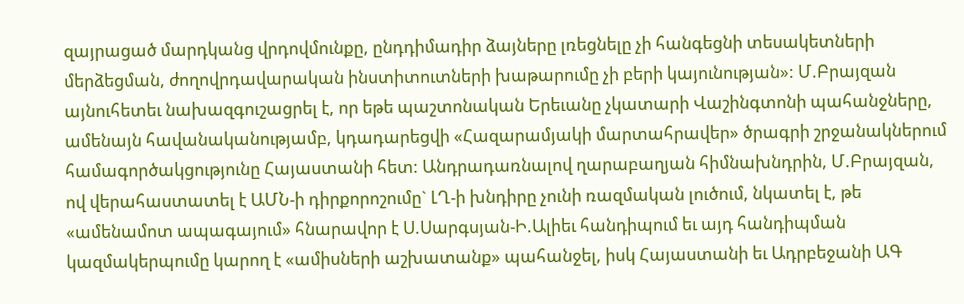զայրացած մարդկանց վրդովմունքը, ընդդիմադիր ձայները լռեցնելը չի հանգեցնի տեսակետների մերձեցման, ժողովրդավարական ինստիտուտների խաթարումը չի բերի կայունության»: Մ.Բրայզան այնուհետեւ նախազգուշացրել է, որ եթե պաշտոնական Երեւանը չկատարի Վաշինգտոնի պահանջները, ամենայն հավանականությամբ, կդադարեցվի «Հազարամյակի մարտահրավեր» ծրագրի շրջանակներում համագործակցությունը Հայաստանի հետ: Անդրադառնալով ղարաբաղյան հիմնախնդրին, Մ.Բրայզան, ով վերահաստատել է ԱՄՆ-ի դիրքորոշումը` ԼՂ-ի խնդիրը չունի ռազմական լուծում, նկատել է, թե «ամենամոտ ապագայում» հնարավոր է Ս.Սարգսյան-Ի.Ալիեւ հանդիպում եւ այդ հանդիպման կազմակերպումը կարող է «ամիսների աշխատանք» պահանջել, իսկ Հայաստանի եւ Ադրբեջանի ԱԳ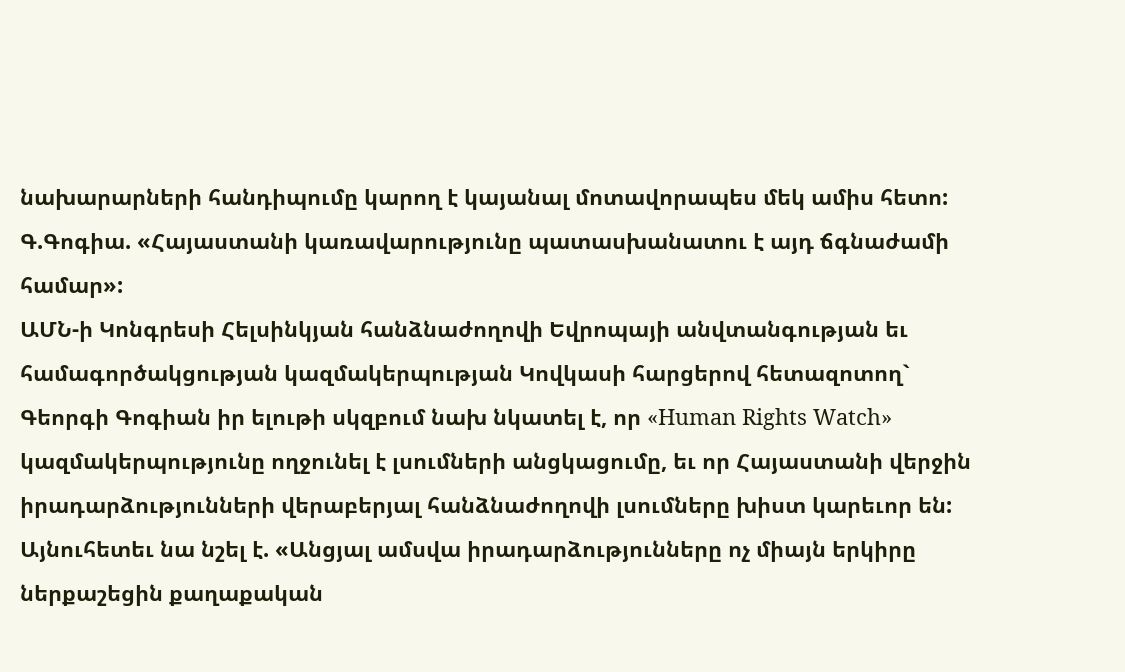նախարարների հանդիպումը կարող է կայանալ մոտավորապես մեկ ամիս հետո:
Գ.Գոգիա. «Հայաստանի կառավարությունը պատասխանատու է այդ ճգնաժամի համար»:
ԱՄՆ-ի Կոնգրեսի Հելսինկյան հանձնաժողովի Եվրոպայի անվտանգության եւ համագործակցության կազմակերպության Կովկասի հարցերով հետազոտող` Գեորգի Գոգիան իր ելութի սկզբում նախ նկատել է, որ «Human Rights Watch» կազմակերպությունը ողջունել է լսումների անցկացումը, եւ որ Հայաստանի վերջին իրադարձությունների վերաբերյալ հանձնաժողովի լսումները խիստ կարեւոր են: Այնուհետեւ նա նշել է. «Անցյալ ամսվա իրադարձությունները ոչ միայն երկիրը ներքաշեցին քաղաքական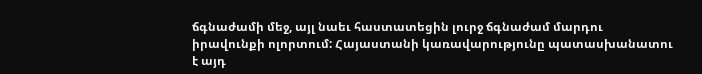ճգնաժամի մեջ, այլ նաեւ հաստատեցին լուրջ ճգնաժամ մարդու իրավունքի ոլորտում: Հայաստանի կառավարությունը պատասխանատու է այդ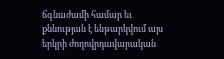ճգնաժամի համար եւ քննության է ենթարկվում այս երկրի ժողովրդավարական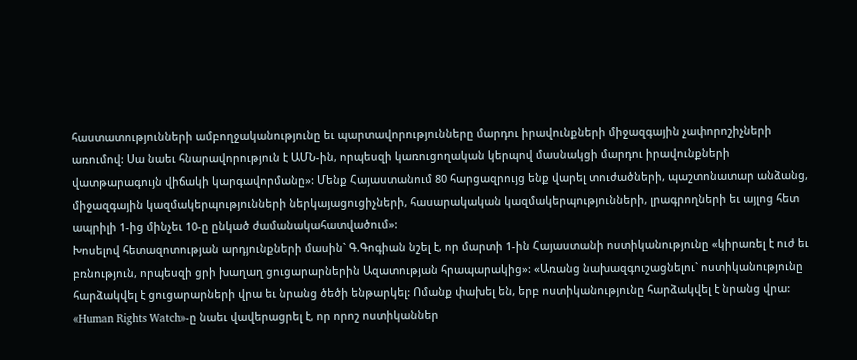հաստատությունների ամբողջականությունը եւ պարտավորությունները մարդու իրավունքների միջազգային չափորոշիչների առումով: Սա նաեւ հնարավորություն է ԱՄՆ-ին, որպեսզի կառուցողական կերպով մասնակցի մարդու իրավունքների վատթարագույն վիճակի կարգավորմանը»: Մենք Հայաստանում 80 հարցազրույց ենք վարել տուժածների, պաշտոնատար անձանց, միջազգային կազմակերպությունների ներկայացուցիչների, հասարակական կազմակերպությունների, լրագրողների եւ այլոց հետ ապրիլի 1-ից մինչեւ 10-ը ընկած ժամանակահատվածում»:
Խոսելով հետազոտության արդյունքների մասին` Գ.Գոգիան նշել է, որ մարտի 1-ին Հայաստանի ոստիկանությունը «կիրառել է ուժ եւ բռնություն, որպեսզի ցրի խաղաղ ցուցարարներին Ազատության հրապարակից»: «Առանց նախազգուշացնելու` ոստիկանությունը հարձակվել է ցուցարարների վրա եւ նրանց ծեծի ենթարկել: Ոմանք փախել են, երբ ոստիկանությունը հարձակվել է նրանց վրա: «Human Rights Watch»-ը նաեւ վավերացրել է, որ որոշ ոստիկաններ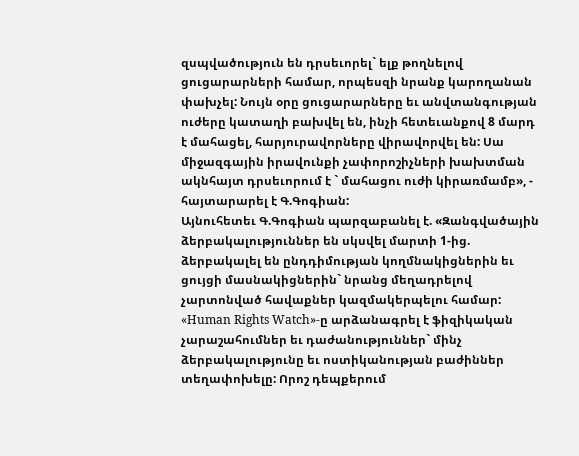զսպվածություն են դրսեւորել` ելք թողնելով ցուցարարների համար, որպեսզի նրանք կարողանան փախչել: Նույն օրը ցուցարարները եւ անվտանգության ուժերը կատաղի բախվել են, ինչի հետեւանքով 8 մարդ է մահացել, հարյուրավորները վիրավորվել են: Սա միջազգային իրավունքի չափորոշիչների խախտման ակնհայտ դրսեւորում է ` մահացու ուժի կիրառմամբ», - հայտարարել է Գ.Գոգիան:
Այնուհետեւ Գ.Գոգիան պարզաբանել է. «Զանգվածային ձերբակալություններ են սկսվել մարտի 1-ից. ձերբակալել են ընդդիմության կողմնակիցներին եւ ցույցի մասնակիցներին` նրանց մեղադրելով չարտոնված հավաքներ կազմակերպելու համար: «Human Rights Watch»-ը արձանագրել է ֆիզիկական չարաշահումներ եւ դաժանություններ` մինչ ձերբակալությունը եւ ոստիկանության բաժիններ տեղափոխելը: Որոշ դեպքերում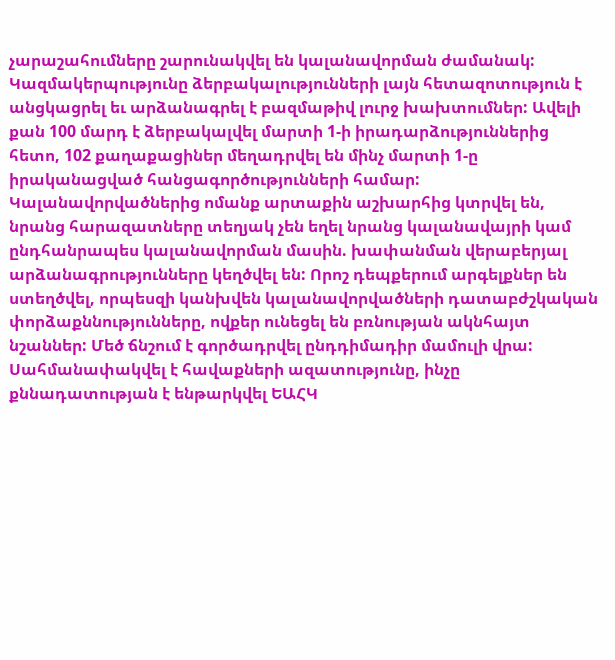չարաշահումները շարունակվել են կալանավորման ժամանակ: Կազմակերպությունը ձերբակալությունների լայն հետազոտություն է անցկացրել եւ արձանագրել է բազմաթիվ լուրջ խախտումներ: Ավելի քան 100 մարդ է ձերբակալվել մարտի 1-ի իրադարձություններից հետո, 102 քաղաքացիներ մեղադրվել են մինչ մարտի 1-ը իրականացված հանցագործությունների համար: Կալանավորվածներից ոմանք արտաքին աշխարհից կտրվել են, նրանց հարազատները տեղյակ չեն եղել նրանց կալանավայրի կամ ընդհանրապես կալանավորման մասին. խափանման վերաբերյալ արձանագրությունները կեղծվել են: Որոշ դեպքերում արգելքներ են ստեղծվել, որպեսզի կանխվեն կալանավորվածների դատաբժշկական փորձաքննությունները, ովքեր ունեցել են բռնության ակնհայտ նշաններ: Մեծ ճնշում է գործադրվել ընդդիմադիր մամուլի վրա: Սահմանափակվել է հավաքների ազատությունը, ինչը քննադատության է ենթարկվել ԵԱՀԿ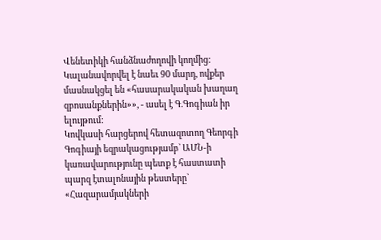Վենետիկի հանձնաժողովի կողմից: Կալանավորվել է նաեւ 90 մարդ, ովքեր մասնակցել են «հասարակական խաղաղ զբոսանքներին»», - ասել է Գ.Գոգիան իր ելույթում:
Կովկասի հարցերով հետազոտող Գեորգի Գոգիայի եզրակացությամբ` ԱՄՆ-ի կառավարությունը պետք է հաստատի պարզ էտալոնային թեստերը` «Հազարամյակների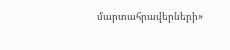մարտահրավերների»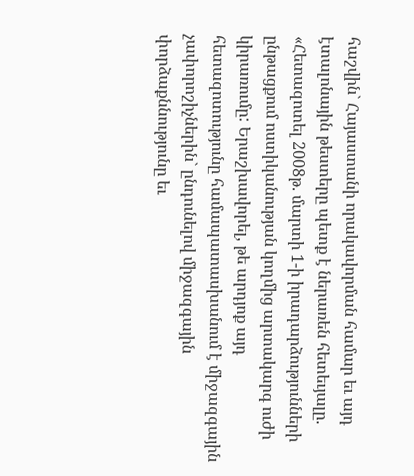հաշվին` Հայաստանի որակավորման համար եւ այդ էտալոնային թեստերը պետք է ներառեն հետեւյալը. «Հետազոտել 2008թ. մարտի 1-ի իրադարձությունների ընթացքում ոստիկանության կողմից արտակարգ ուժի կիրառումը: Երաշխավորել, թե արդյոք այդ հետազոտությունը համապատասխանում է միջազգային չափորոշիչներին` ընդունելով միջազգային փորձաքննությունը եւ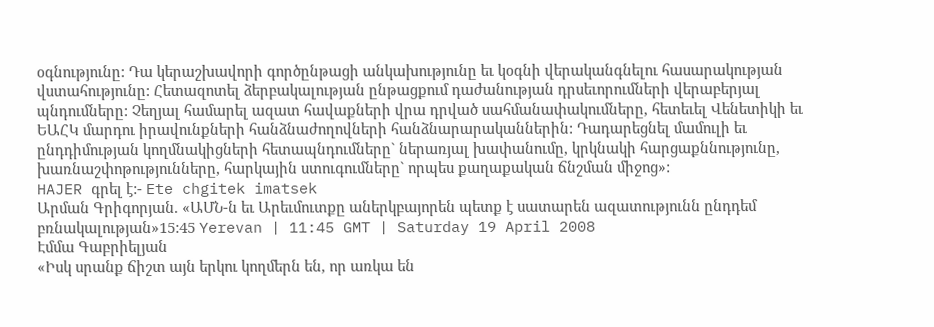օգնությունը: Դա կերաշխավորի գործընթացի անկախությունը եւ կօգնի վերականգնելու հասարակության վստահությունը: Հետազոտել ձերբակալության ընթացքում դաժանության դրսեւորումների վերաբերյալ պնդումները: Չեղյալ համարել ազատ հավաքների վրա դրված սահմանափակումները, հետեւել Վենետիկի եւ ԵԱՀԿ մարդու իրավունքների հանձնաժողովների հանձնարարականներին: Դադարեցնել մամուլի եւ ընդդիմության կողմնակիցների հետապնդումները` ներառյալ խափանումը, կրկնակի հարցաքննությունը, խառնաշփոթությունները, հարկային ստուգումները` որպես քաղաքական ճնշման միջոց»:
HAJER գրել է:- Ete chgitek imatsek
Արման Գրիգորյան. «ԱՄՆ-ն եւ Արեւմուտքը աներկբայորեն պետք է սատարեն ազատությունն ընդդեմ բռնակալության»15:45 Yerevan | 11:45 GMT | Saturday 19 April 2008
Էմմա Գաբրիելյան
«Իսկ սրանք ճիշտ այն երկու կողմերն են, որ առկա են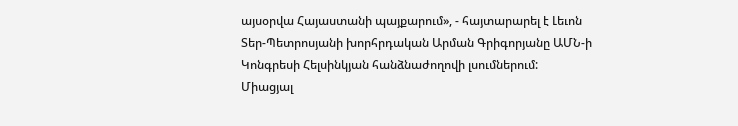այսօրվա Հայաստանի պայքարում», - հայտարարել է Լեւոն Տեր-Պետրոսյանի խորհրդական Արման Գրիգորյանը ԱՄՆ-ի Կոնգրեսի Հելսինկյան հանձնաժողովի լսումներում:
Միացյալ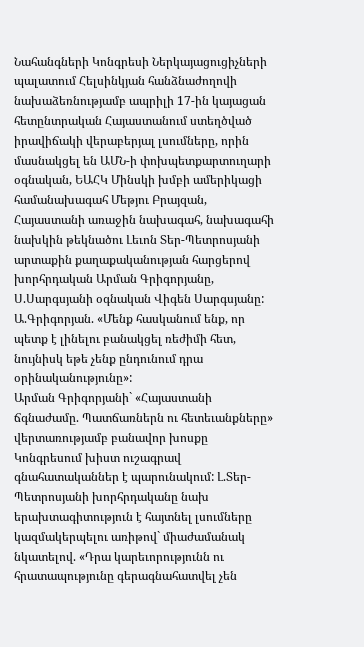Նահանգների Կոնգրեսի Ներկայացուցիչների պալատում Հելսինկյան հանձնաժողովի նախաձեռնությամբ ապրիլի 17-ին կայացան հետընտրական Հայաստանում ստեղծված իրավիճակի վերաբերյալ լսումները, որին մասնակցել են ԱՄՆ-ի փոխպետքարտուղարի օգնական, ԵԱՀԿ Մինսկի խմբի ամերիկացի համանախագահ Մեթյու Բրայզան, Հայաստանի առաջին նախագահ, նախագահի նախկին թեկնածու Լեւոն Տեր-Պետրոսյանի արտաքին քաղաքականության հարցերով խորհրդական Արման Գրիգորյանը, Ս.Սարգսյանի օգնական Վիգեն Սարգսյանը:
Ա.Գրիգորյան. «Մենք հասկանում ենք, որ պետք է լինելու բանակցել ռեժիմի հետ, նույնիսկ եթե չենք ընդունում դրա օրինականությունը»:
Արման Գրիգորյանի` «Հայաստանի ճգնաժամը. Պատճառներն ու հետեւանքները» վերտառությամբ բանավոր խոսքը Կոնգրեսում խիստ ուշագրավ գնահատականներ է պարունակում: Լ.Տեր-Պետրոսյանի խորհրդականը նախ երախտագիտություն է հայտնել լսումները կազմակերպելու առիթով` միաժամանակ նկատելով. «Դրա կարեւորությունն ու հրատապությունը գերագնահատվել չեն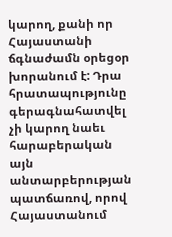կարող, քանի որ Հայաստանի ճգնաժամն օրեցօր խորանում է: Դրա հրատապությունը գերագնահատվել չի կարող նաեւ հարաբերական այն անտարբերության պատճառով, որով Հայաստանում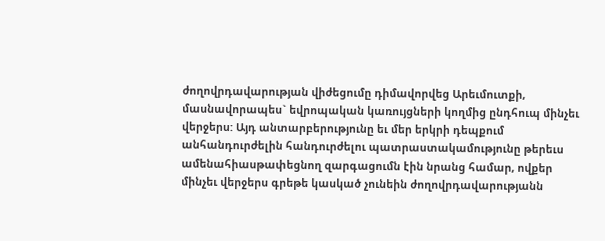ժողովրդավարության վիժեցումը դիմավորվեց Արեւմուտքի, մասնավորապես` եվրոպական կառույցների կողմից ընդհուպ մինչեւ վերջերս: Այդ անտարբերությունը եւ մեր երկրի դեպքում անհանդուրժելին հանդուրժելու պատրաստակամությունը թերեւս ամենահիասթափեցնող զարգացումն էին նրանց համար, ովքեր մինչեւ վերջերս գրեթե կասկած չունեին ժողովրդավարությանն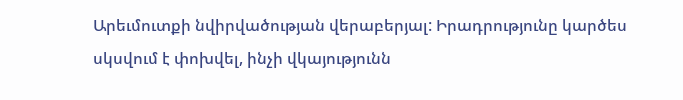Արեւմուտքի նվիրվածության վերաբերյալ: Իրադրությունը կարծես սկսվում է փոխվել, ինչի վկայությունն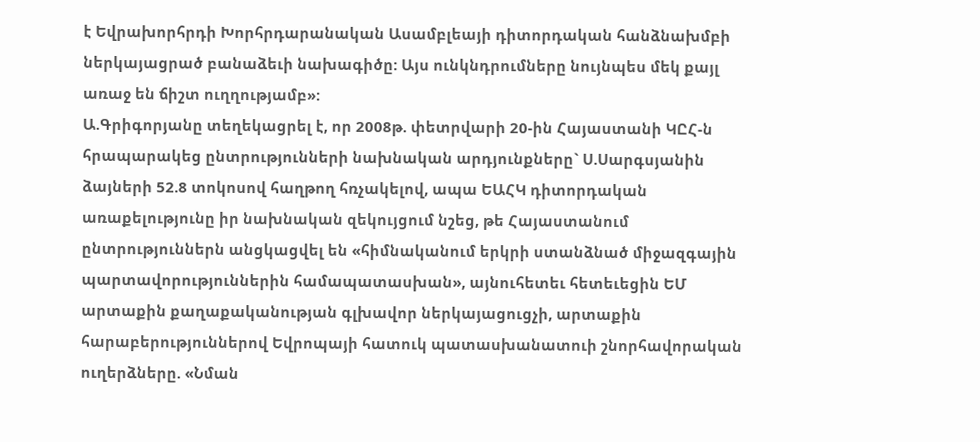է Եվրախորհրդի Խորհրդարանական Ասամբլեայի դիտորդական հանձնախմբի ներկայացրած բանաձեւի նախագիծը: Այս ունկնդրումները նույնպես մեկ քայլ առաջ են ճիշտ ուղղությամբ»:
Ա.Գրիգորյանը տեղեկացրել է, որ 2008թ. փետրվարի 20-ին Հայաստանի ԿԸՀ-ն հրապարակեց ընտրությունների նախնական արդյունքները` Ս.Սարգսյանին ձայների 52.8 տոկոսով հաղթող հռչակելով, ապա ԵԱՀԿ դիտորդական առաքելությունը իր նախնական զեկույցում նշեց, թե Հայաստանում ընտրություններն անցկացվել են «հիմնականում երկրի ստանձնած միջազգային պարտավորություններին համապատասխան», այնուհետեւ հետեւեցին ԵՄ արտաքին քաղաքականության գլխավոր ներկայացուցչի, արտաքին հարաբերություններով Եվրոպայի հատուկ պատասխանատուի շնորհավորական ուղերձները. «Նման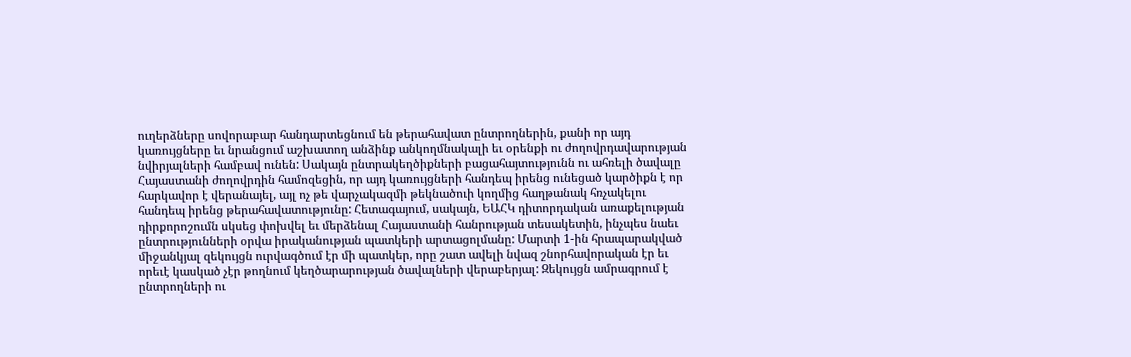ուղերձները սովորաբար հանդարտեցնում են թերահավատ ընտրողներին, քանի որ այդ կառույցները եւ նրանցում աշխատող անձինք անկողմնակալի եւ օրենքի ու ժողովրդավարության նվիրյալների համբավ ունեն: Սակայն ընտրակեղծիքների բացահայտությունն ու ահռելի ծավալը Հայաստանի ժողովրդին համոզեցին, որ այդ կառույցների հանդեպ իրենց ունեցած կարծիքն է որ հարկավոր է վերանայել, այլ ոչ թե վարչակազմի թեկնածուի կողմից հաղթանակ հռչակելու հանդեպ իրենց թերահավատությունը: Հետագայում, սակայն, ԵԱՀԿ դիտորդական առաքելության դիրքորոշումն սկսեց փոխվել եւ մերձենալ Հայաստանի հանրության տեսակետին, ինչպես նաեւ ընտրությունների օրվա իրականության պատկերի արտացոլմանը: Մարտի 1-ին հրապարակված միջանկյալ զեկույցն ուրվագծում էր մի պատկեր, որը շատ ավելի նվազ շնորհավորական էր եւ որեւէ կասկած չէր թողնում կեղծարարության ծավալների վերաբերյալ: Զեկույցն ամրագրում է ընտրողների ու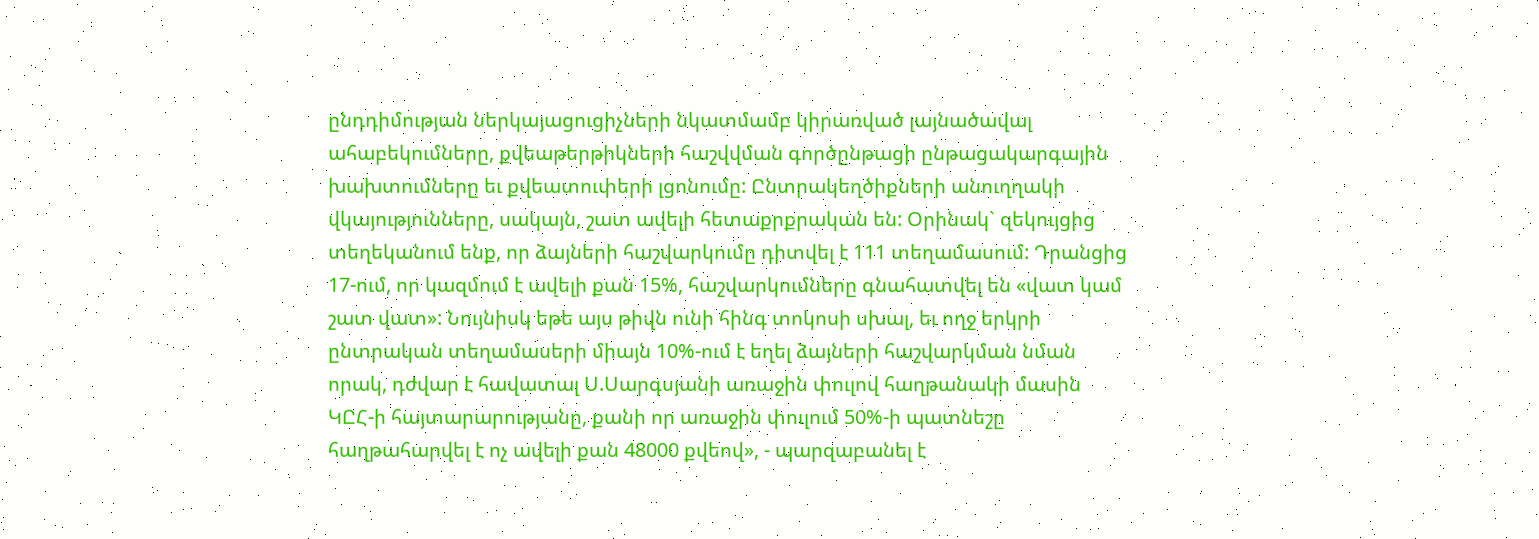ընդդիմության ներկայացուցիչների նկատմամբ կիրառված լայնածավալ ահաբեկումները, քվեաթերթիկների հաշվվման գործընթացի ընթացակարգային խախտումները եւ քվեատուփերի լցոնումը: Ընտրակեղծիքների անուղղակի վկայությունները, սակայն, շատ ավելի հետաքրքրական են: Օրինակ` զեկույցից տեղեկանում ենք, որ ձայների հաշվարկումը դիտվել է 111 տեղամասում: Դրանցից 17-ում, որ կազմում է ավելի քան 15%, հաշվարկումները գնահատվել են «վատ կամ շատ վատ»: Նույնիսկ եթե այս թիվն ունի հինգ տոկոսի սխալ, եւ ողջ երկրի ընտրական տեղամասերի միայն 10%-ում է եղել ձայների հաշվարկման նման որակ, դժվար է հավատալ Ս.Սարգսյանի առաջին փուլով հաղթանակի մասին ԿԸՀ-ի հայտարարությանը, քանի որ առաջին փուլում 50%-ի պատնեշը հաղթահարվել է ոչ ավելի քան 48000 քվեով», - պարզաբանել է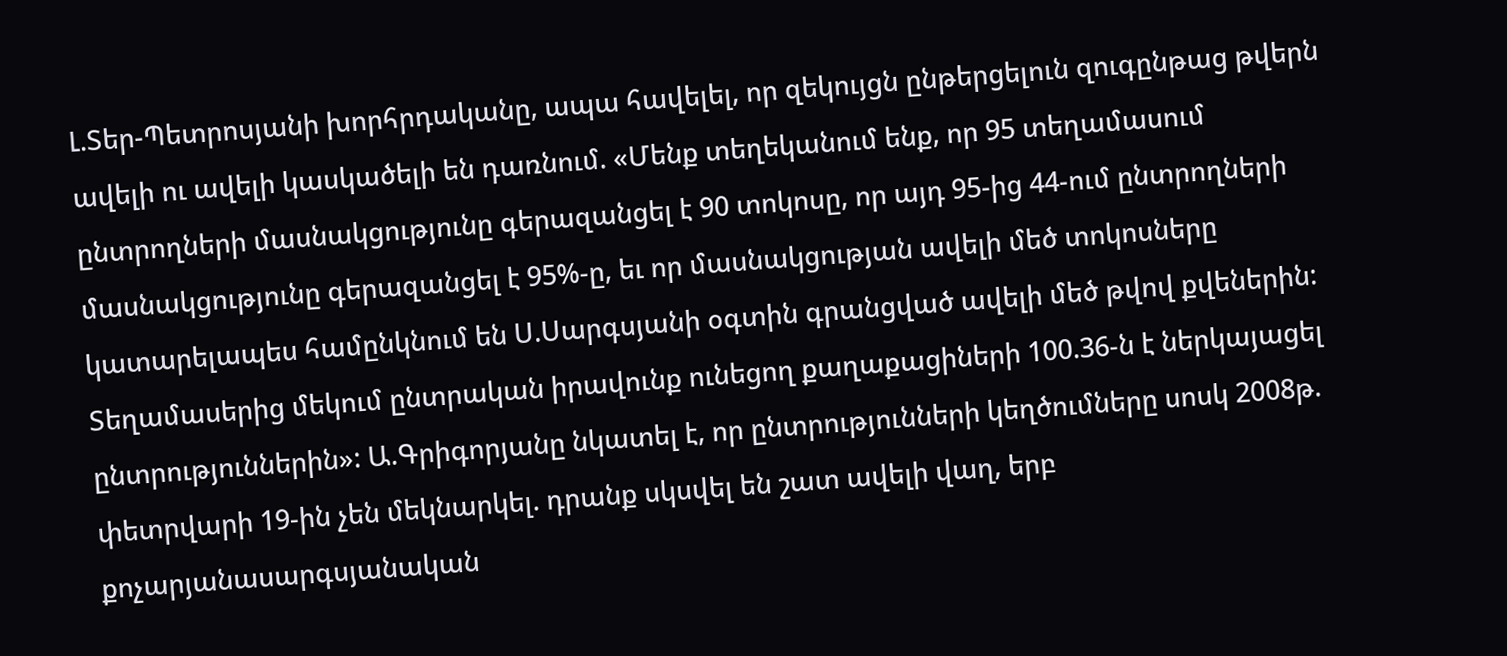Լ.Տեր-Պետրոսյանի խորհրդականը, ապա հավելել, որ զեկույցն ընթերցելուն զուգընթաց թվերն ավելի ու ավելի կասկածելի են դառնում. «Մենք տեղեկանում ենք, որ 95 տեղամասում ընտրողների մասնակցությունը գերազանցել է 90 տոկոսը, որ այդ 95-ից 44-ում ընտրողների մասնակցությունը գերազանցել է 95%-ը, եւ որ մասնակցության ավելի մեծ տոկոսները կատարելապես համընկնում են Ս.Սարգսյանի օգտին գրանցված ավելի մեծ թվով քվեներին: Տեղամասերից մեկում ընտրական իրավունք ունեցող քաղաքացիների 100.36-ն է ներկայացել ընտրություններին»: Ա.Գրիգորյանը նկատել է, որ ընտրությունների կեղծումները սոսկ 2008թ. փետրվարի 19-ին չեն մեկնարկել. դրանք սկսվել են շատ ավելի վաղ, երբ քոչարյանասարգսյանական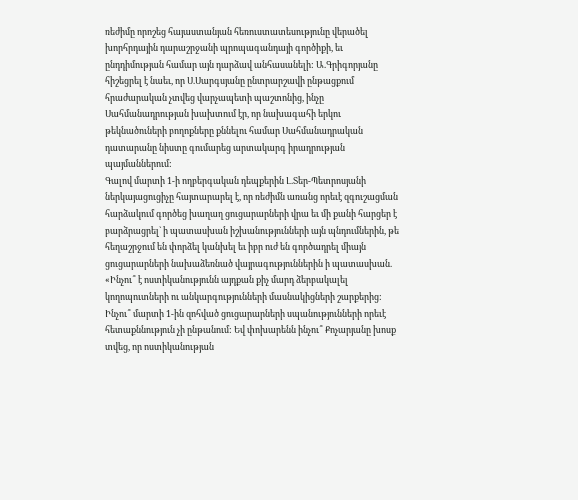ռեժիմը որոշեց հայաստանյան հեռուստատեսությունը վերածել խորհրդային դարաշրջանի պրոպագանդայի գործիքի, եւ ընդդիմության համար այն դարձավ անհասանելի: Ա.Գրիգորյանը հիշեցրել է նաեւ, որ Ս.Սարգսյանը ընտրարշավի ընթացքում հրաժարական չտվեց վարչապետի պաշտոնից, ինչը Սահմանադրության խախտում էր, որ նախագահի երկու թեկնածուների բողոքները քննելու համար Սահմանադրական դատարանը նիստը գումարեց արտակարգ իրադրության պայմաններում:
Գալով մարտի 1-ի ողբերգական դեպքերին Լ.Տեր-Պետրոսյանի ներկայացուցիչը հայտարարել է, որ ռեժիմն առանց որեւէ զգուշացման հարձակում գործեց խաղաղ ցուցարարների վրա եւ մի քանի հարցեր է բարձրացրել` ի պատասխան իշխանությունների այն պնդումներին, թե հեղաշրջում են փորձել կանխել եւ իբր ուժ են գործադրել միայն ցուցարարների նախաձեռնած վայրագություններին ի պատասխան. «Ինչու՞ է ոստիկանությունն այդքան քիչ մարդ ձերբակալել կողոպուտների ու անկարգությունների մասնակիցների շարքերից: Ինչու՞ մարտի 1-ին զոհված ցուցարարների սպանությունների որեւէ հետաքննություն չի ընթանում: Եվ փոխարենն ինչու՞ Քոչարյանը խոսք տվեց, որ ոստիկանության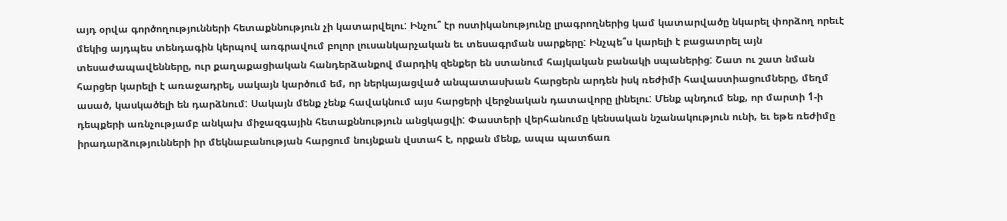այդ օրվա գործողությունների հետաքննություն չի կատարվելու: Ինչու՞ էր ոստիկանությունը լրագրողներից կամ կատարվածը նկարել փորձող որեւէ մեկից այդպես տենդագին կերպով առգրավում բոլոր լուսանկարչական եւ տեսագրման սարքերը: Ինչպե՞ս կարելի է բացատրել այն տեսաժապավենները, ուր քաղաքացիական հանդերձանքով մարդիկ զենքեր են ստանում հայկական բանակի սպաներից: Շատ ու շատ նման հարցեր կարելի է առաջադրել, սակայն կարծում եմ, որ ներկայացված անպատասխան հարցերն արդեն իսկ ռեժիմի հավաստիացումները, մեղմ ասած, կասկածելի են դարձնում: Սակայն մենք չենք հավակնում այս հարցերի վերջնական դատավորը լինելու: Մենք պնդում ենք, որ մարտի 1-ի դեպքերի առնչությամբ անկախ միջազգային հետաքննություն անցկացվի: Փաստերի վերհանումը կենսական նշանակություն ունի, եւ եթե ռեժիմը իրադարձությունների իր մեկնաբանության հարցում նույնքան վստահ է, որքան մենք, ապա պատճառ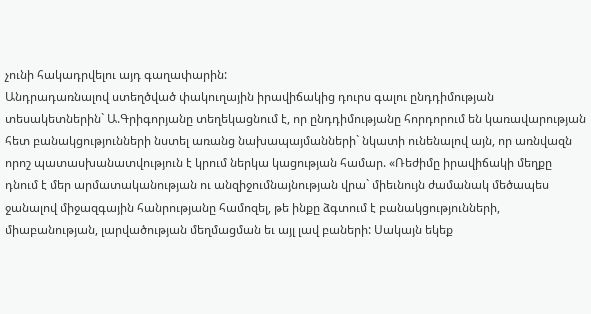չունի հակադրվելու այդ գաղափարին:
Անդրադառնալով ստեղծված փակուղային իրավիճակից դուրս գալու ընդդիմության տեսակետներին` Ա.Գրիգորյանը տեղեկացնում է, որ ընդդիմությանը հորդորում են կառավարության հետ բանակցությունների նստել առանց նախապայմանների` նկատի ունենալով այն, որ առնվազն որոշ պատասխանատվություն է կրում ներկա կացության համար. «Ռեժիմը իրավիճակի մեղքը դնում է մեր արմատականության ու անզիջումնայնության վրա` միեւնույն ժամանակ մեծապես ջանալով միջազգային հանրությանը համոզել, թե ինքը ձգտում է բանակցությունների, միաբանության, լարվածության մեղմացման եւ այլ լավ բաների: Սակայն եկեք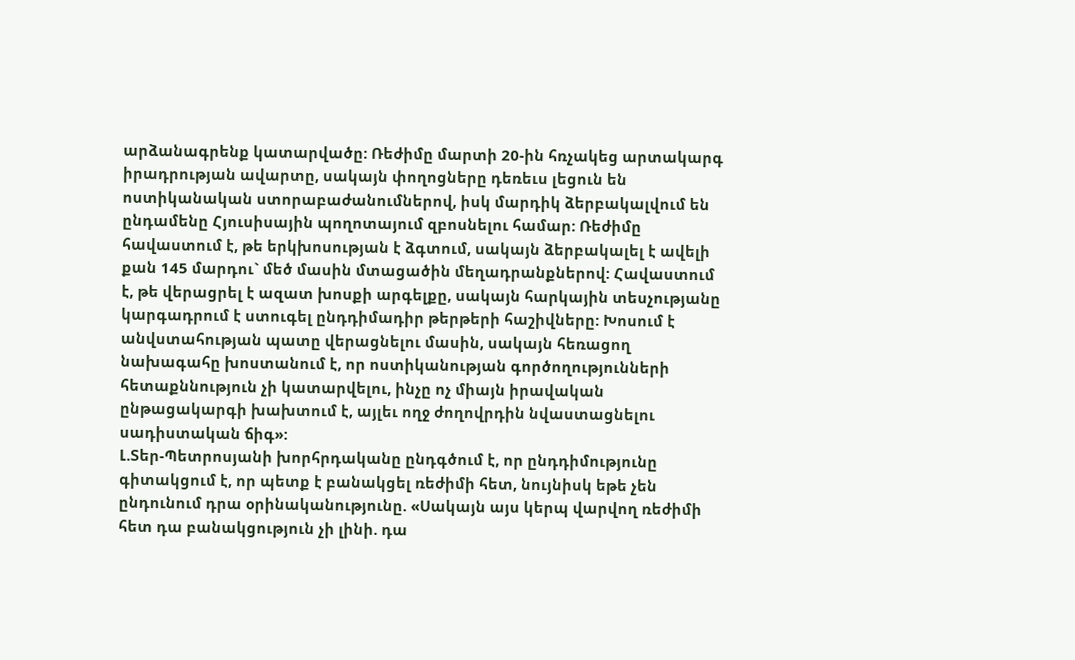արձանագրենք կատարվածը: Ռեժիմը մարտի 20-ին հռչակեց արտակարգ իրադրության ավարտը, սակայն փողոցները դեռեւս լեցուն են ոստիկանական ստորաբաժանումներով, իսկ մարդիկ ձերբակալվում են ընդամենը Հյուսիսային պողոտայում զբոսնելու համար: Ռեժիմը հավաստում է, թե երկխոսության է ձգտում, սակայն ձերբակալել է ավելի քան 145 մարդու` մեծ մասին մտացածին մեղադրանքներով: Հավաստում է, թե վերացրել է ազատ խոսքի արգելքը, սակայն հարկային տեսչությանը կարգադրում է ստուգել ընդդիմադիր թերթերի հաշիվները: Խոսում է անվստահության պատը վերացնելու մասին, սակայն հեռացող նախագահը խոստանում է, որ ոստիկանության գործողությունների հետաքննություն չի կատարվելու, ինչը ոչ միայն իրավական ընթացակարգի խախտում է, այլեւ ողջ ժողովրդին նվաստացնելու սադիստական ճիգ»:
Լ.Տեր-Պետրոսյանի խորհրդականը ընդգծում է, որ ընդդիմությունը գիտակցում է, որ պետք է բանակցել ռեժիմի հետ, նույնիսկ եթե չեն ընդունում դրա օրինականությունը. «Սակայն այս կերպ վարվող ռեժիմի հետ դա բանակցություն չի լինի. դա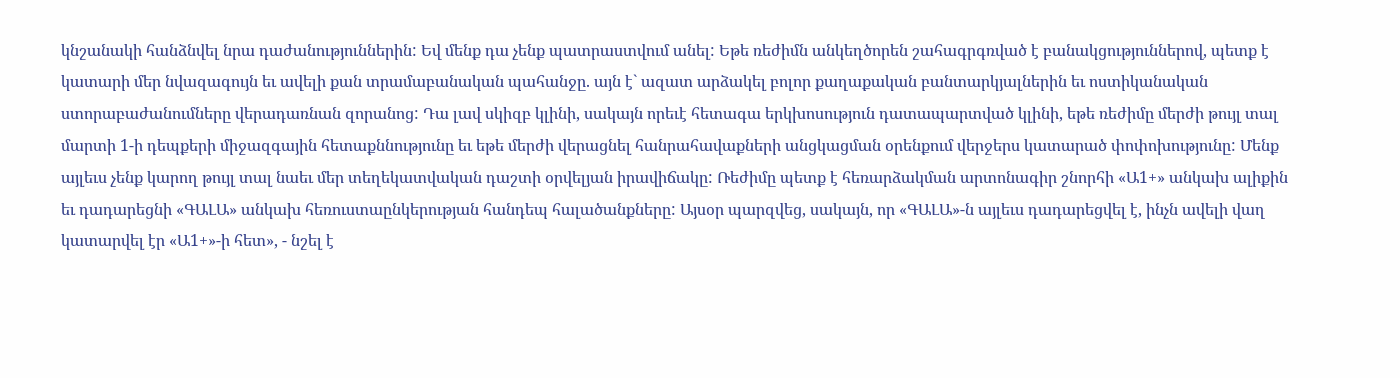կնշանակի հանձնվել նրա դաժանություններին: Եվ մենք դա չենք պատրաստվում անել: Եթե ռեժիմն անկեղծորեն շահագրգռված է բանակցություններով, պետք է կատարի մեր նվազագույն եւ ավելի քան տրամաբանական պահանջը. այն է` ազատ արձակել բոլոր քաղաքական բանտարկյալներին եւ ոստիկանական ստորաբաժանումները վերադառնան զորանոց: Դա լավ սկիզբ կլինի, սակայն որեւէ հետագա երկխոսություն դատապարտված կլինի, եթե ռեժիմը մերժի թույլ տալ մարտի 1-ի դեպքերի միջազգային հետաքննությունը եւ եթե մերժի վերացնել հանրահավաքների անցկացման օրենքում վերջերս կատարած փոփոխությունը: Մենք այլեւս չենք կարող թույլ տալ նաեւ մեր տեղեկատվական դաշտի օրվելյան իրավիճակը: Ռեժիմը պետք է հեռարձակման արտոնագիր շնորհի «Ա1+» անկախ ալիքին եւ դադարեցնի «ԳԱԼԱ» անկախ հեռուստաընկերության հանդեպ հալածանքները: Այսօր պարզվեց, սակայն, որ «ԳԱԼԱ»-ն այլեւս դադարեցվել է, ինչն ավելի վաղ կատարվել էր «Ա1+»-ի հետ», - նշել է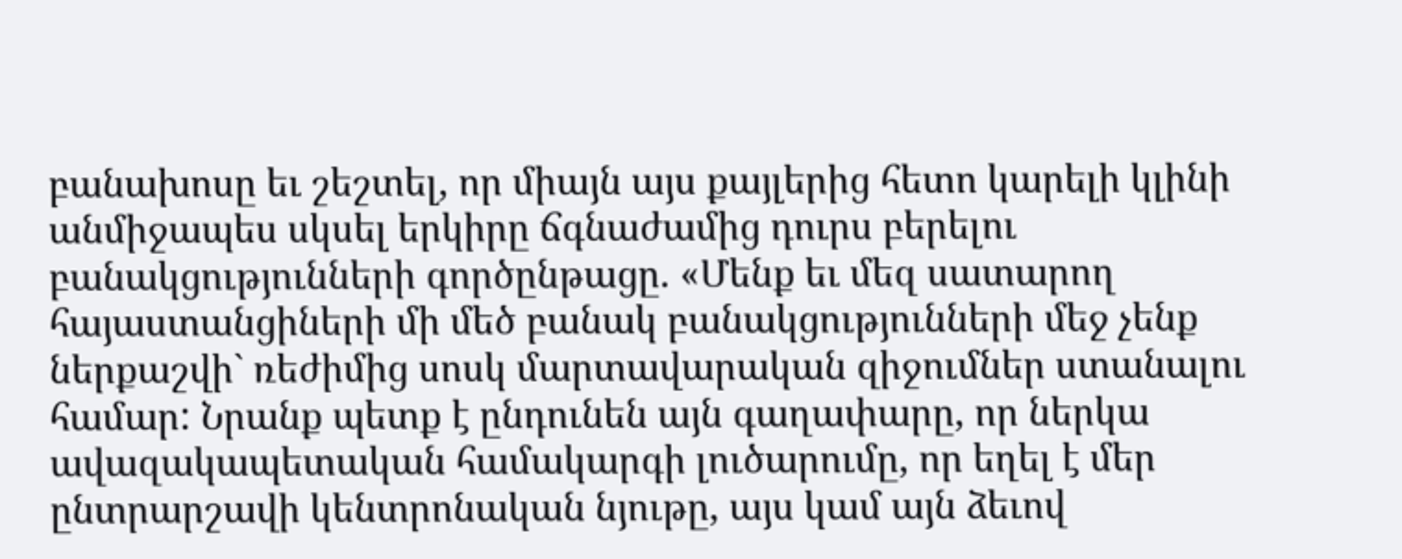բանախոսը եւ շեշտել, որ միայն այս քայլերից հետո կարելի կլինի անմիջապես սկսել երկիրը ճգնաժամից դուրս բերելու բանակցությունների գործընթացը. «Մենք եւ մեզ սատարող հայաստանցիների մի մեծ բանակ բանակցությունների մեջ չենք ներքաշվի` ռեժիմից սոսկ մարտավարական զիջումներ ստանալու համար: Նրանք պետք է ընդունեն այն գաղափարը, որ ներկա ավազակապետական համակարգի լուծարումը, որ եղել է մեր ընտրարշավի կենտրոնական նյութը, այս կամ այն ձեւով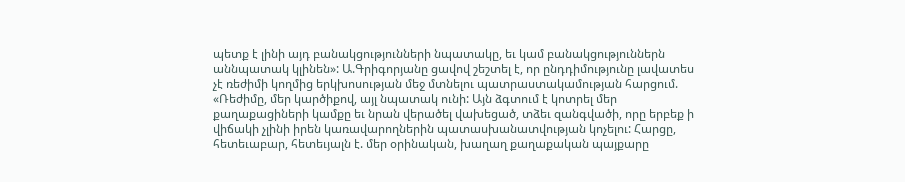պետք է լինի այդ բանակցությունների նպատակը, եւ կամ բանակցություններն աննպատակ կլինեն»: Ա.Գրիգորյանը ցավով շեշտել է, որ ընդդիմությունը լավատես չէ ռեժիմի կողմից երկխոսության մեջ մտնելու պատրաստակամության հարցում. «Ռեժիմը, մեր կարծիքով, այլ նպատակ ունի: Այն ձգտում է կոտրել մեր քաղաքացիների կամքը եւ նրան վերածել վախեցած, տձեւ զանգվածի, որը երբեք ի վիճակի չլինի իրեն կառավարողներին պատասխանատվության կոչելու: Հարցը, հետեւաբար, հետեւյալն է. մեր օրինական, խաղաղ քաղաքական պայքարը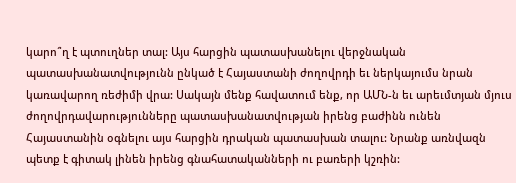կարո՞ղ է պտուղներ տալ: Այս հարցին պատասխանելու վերջնական պատասխանատվությունն ընկած է Հայաստանի ժողովրդի եւ ներկայումս նրան կառավարող ռեժիմի վրա: Սակայն մենք հավատում ենք, որ ԱՄՆ-ն եւ արեւմտյան մյուս ժողովրդավարությունները պատասխանատվության իրենց բաժինն ունեն Հայաստանին օգնելու այս հարցին դրական պատասխան տալու: Նրանք առնվազն պետք է գիտակ լինեն իրենց գնահատականների ու բառերի կշռին: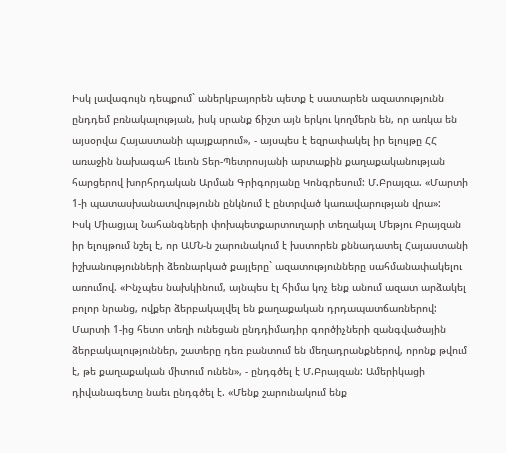Իսկ լավագույն դեպքում` աներկբայորեն պետք է սատարեն ազատությունն ընդդեմ բռնակալության, իսկ սրանք ճիշտ այն երկու կողմերն են, որ առկա են այսօրվա Հայաստանի պայքարում», - այսպես է եզրափակել իր ելույթը ՀՀ առաջին նախագահ Լեւոն Տեր-Պետրոսյանի արտաքին քաղաքականության հարցերով խորհրդական Արման Գրիգորյանը Կոնգրեսում: Մ.Բրայզա. «Մարտի 1-ի պատասխանատվությունն ընկնում է ընտրված կառավարության վրա»:
Իսկ Միացյալ Նահանգների փոխպետքարտուղարի տեղակալ Մեթյու Բրայզան իր ելույթում նշել է, որ ԱՄՆ-ն շարունակում է խստորեն քննադատել Հայաստանի իշխանությունների ձեռնարկած քայլերը` ազատությունները սահմանափակելու առումով. «Ինչպես նախկինում, այնպես էլ հիմա կոչ ենք անում ազատ արձակել բոլոր նրանց, ովքեր ձերբակալվել են քաղաքական դրդապատճառներով: Մարտի 1-ից հետո տեղի ունեցան ընդդիմադիր գործիչների զանգվածային ձերբակալություններ, շատերը դեռ բանտում են մեղադրանքներով, որոնք թվում է, թե քաղաքական միտում ունեն», - ընդգծել է Մ.Բրայզան: Ամերիկացի դիվանագետը նաեւ ընդգծել է. «Մենք շարունակում ենք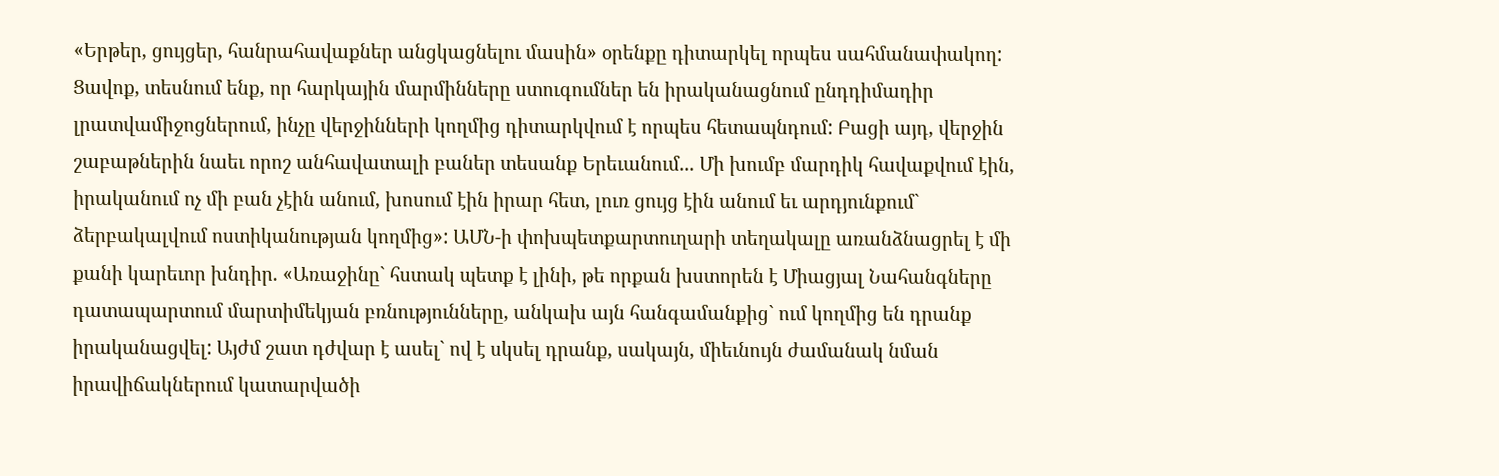«Երթեր, ցույցեր, հանրահավաքներ անցկացնելու մասին» օրենքը դիտարկել որպես սահմանափակող: Ցավոք, տեսնում ենք, որ հարկային մարմինները ստուգումներ են իրականացնում ընդդիմադիր լրատվամիջոցներում, ինչը վերջինների կողմից դիտարկվում է որպես հետապնդում: Բացի այդ, վերջին շաբաթներին նաեւ որոշ անհավատալի բաներ տեսանք Երեւանում... Մի խումբ մարդիկ հավաքվում էին, իրականում ոչ մի բան չէին անում, խոսում էին իրար հետ, լուռ ցույց էին անում եւ արդյունքում` ձերբակալվում ոստիկանության կողմից»: ԱՄՆ-ի փոխպետքարտուղարի տեղակալը առանձնացրել է մի քանի կարեւոր խնդիր. «Առաջինը` հստակ պետք է լինի, թե որքան խստորեն է Միացյալ Նահանգները դատապարտում մարտիմեկյան բռնությունները, անկախ այն հանգամանքից` ում կողմից են դրանք իրականացվել: Այժմ շատ դժվար է ասել` ով է սկսել դրանք, սակայն, միեւնույն ժամանակ նման իրավիճակներում կատարվածի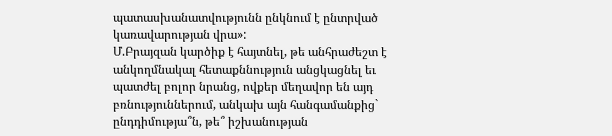պատասխանատվությունն ընկնում է ընտրված կառավարության վրա»:
Մ.Բրայզան կարծիք է հայտնել, թե անհրաժեշտ է անկողմնակալ հետաքննություն անցկացնել եւ պատժել բոլոր նրանց, ովքեր մեղավոր են այդ բռնություններում, անկախ այն հանգամանքից` ընդդիմությա՞ն, թե՞ իշխանության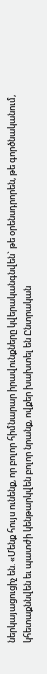ներկայացուցիչ են. «Մենք հույս ունենք, որ բոլոր հիմնարար իրավունքները կվերականգնվեն` թե օրենսդրորեն, թե գործնականում, կհետաքննվեն եւ պատժի կենթարկվեն բոլոր նրանք, ովքեր խախտել են Ընտրական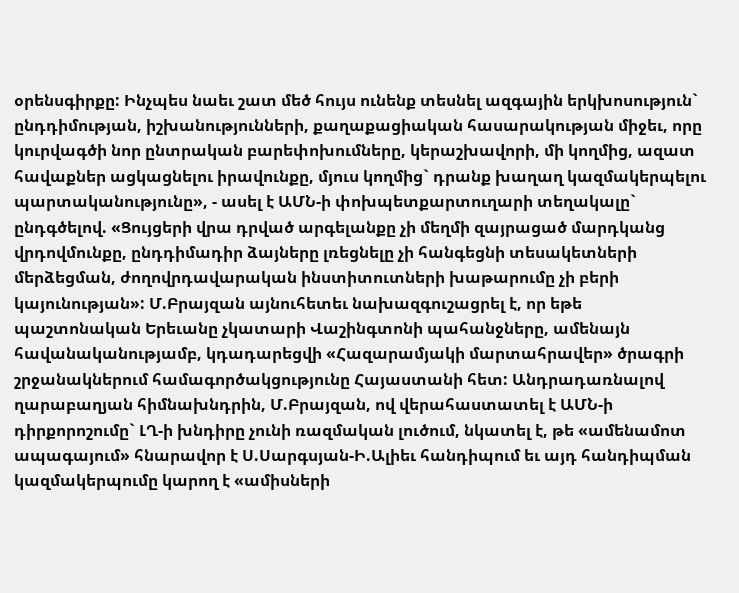օրենսգիրքը: Ինչպես նաեւ շատ մեծ հույս ունենք տեսնել ազգային երկխոսություն` ընդդիմության, իշխանությունների, քաղաքացիական հասարակության միջեւ, որը կուրվագծի նոր ընտրական բարեփոխումները, կերաշխավորի, մի կողմից, ազատ հավաքներ ացկացնելու իրավունքը, մյուս կողմից` դրանք խաղաղ կազմակերպելու պարտականությունը», - ասել է ԱՄՆ-ի փոխպետքարտուղարի տեղակալը` ընդգծելով. «Ցույցերի վրա դրված արգելանքը չի մեղմի զայրացած մարդկանց վրդովմունքը, ընդդիմադիր ձայները լռեցնելը չի հանգեցնի տեսակետների մերձեցման, ժողովրդավարական ինստիտուտների խաթարումը չի բերի կայունության»: Մ.Բրայզան այնուհետեւ նախազգուշացրել է, որ եթե պաշտոնական Երեւանը չկատարի Վաշինգտոնի պահանջները, ամենայն հավանականությամբ, կդադարեցվի «Հազարամյակի մարտահրավեր» ծրագրի շրջանակներում համագործակցությունը Հայաստանի հետ: Անդրադառնալով ղարաբաղյան հիմնախնդրին, Մ.Բրայզան, ով վերահաստատել է ԱՄՆ-ի դիրքորոշումը` ԼՂ-ի խնդիրը չունի ռազմական լուծում, նկատել է, թե «ամենամոտ ապագայում» հնարավոր է Ս.Սարգսյան-Ի.Ալիեւ հանդիպում եւ այդ հանդիպման կազմակերպումը կարող է «ամիսների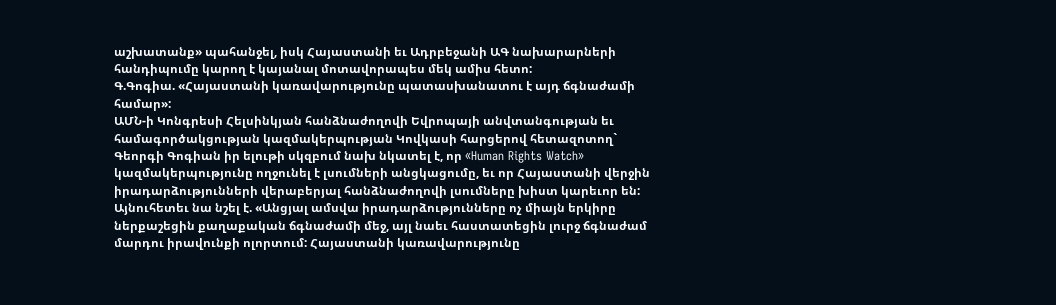աշխատանք» պահանջել, իսկ Հայաստանի եւ Ադրբեջանի ԱԳ նախարարների հանդիպումը կարող է կայանալ մոտավորապես մեկ ամիս հետո:
Գ.Գոգիա. «Հայաստանի կառավարությունը պատասխանատու է այդ ճգնաժամի համար»:
ԱՄՆ-ի Կոնգրեսի Հելսինկյան հանձնաժողովի Եվրոպայի անվտանգության եւ համագործակցության կազմակերպության Կովկասի հարցերով հետազոտող` Գեորգի Գոգիան իր ելութի սկզբում նախ նկատել է, որ «Human Rights Watch» կազմակերպությունը ողջունել է լսումների անցկացումը, եւ որ Հայաստանի վերջին իրադարձությունների վերաբերյալ հանձնաժողովի լսումները խիստ կարեւոր են: Այնուհետեւ նա նշել է. «Անցյալ ամսվա իրադարձությունները ոչ միայն երկիրը ներքաշեցին քաղաքական ճգնաժամի մեջ, այլ նաեւ հաստատեցին լուրջ ճգնաժամ մարդու իրավունքի ոլորտում: Հայաստանի կառավարությունը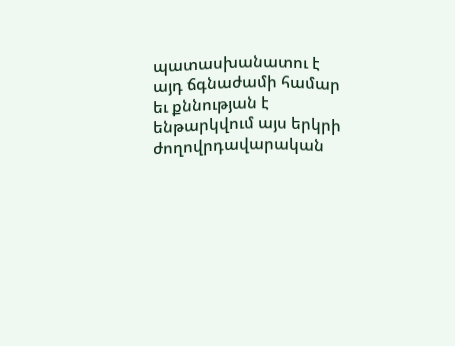պատասխանատու է այդ ճգնաժամի համար եւ քննության է ենթարկվում այս երկրի ժողովրդավարական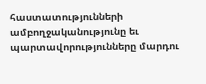հաստատությունների ամբողջականությունը եւ պարտավորությունները մարդու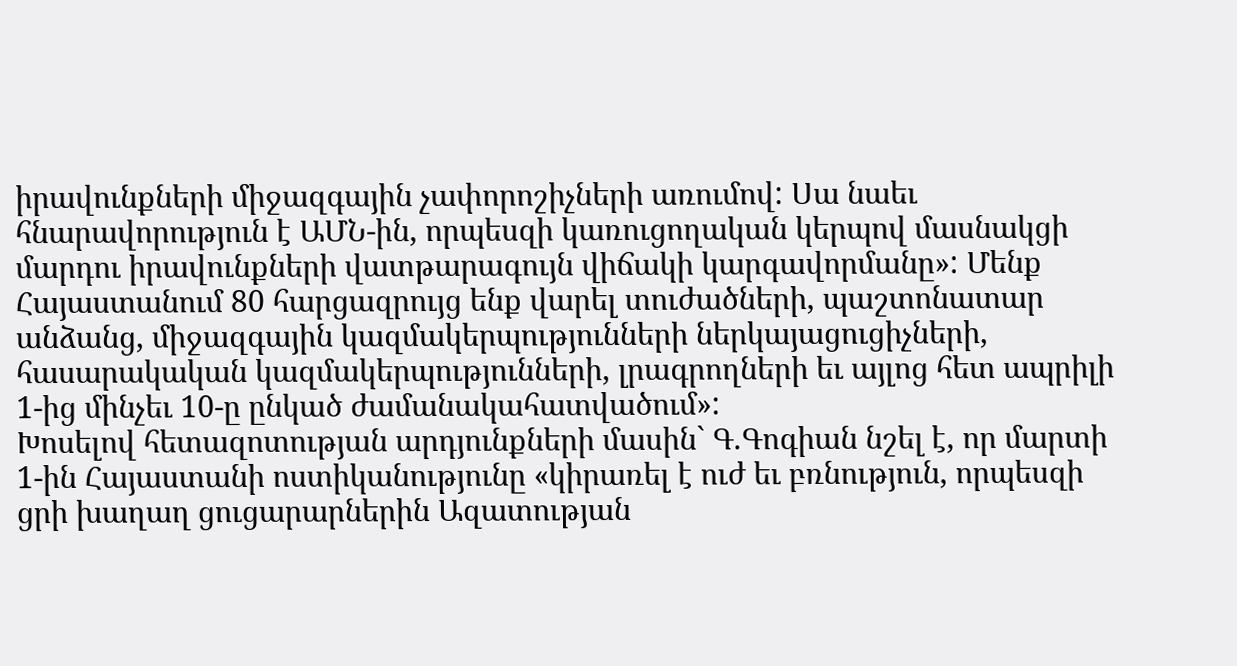իրավունքների միջազգային չափորոշիչների առումով: Սա նաեւ հնարավորություն է ԱՄՆ-ին, որպեսզի կառուցողական կերպով մասնակցի մարդու իրավունքների վատթարագույն վիճակի կարգավորմանը»: Մենք Հայաստանում 80 հարցազրույց ենք վարել տուժածների, պաշտոնատար անձանց, միջազգային կազմակերպությունների ներկայացուցիչների, հասարակական կազմակերպությունների, լրագրողների եւ այլոց հետ ապրիլի 1-ից մինչեւ 10-ը ընկած ժամանակահատվածում»:
Խոսելով հետազոտության արդյունքների մասին` Գ.Գոգիան նշել է, որ մարտի 1-ին Հայաստանի ոստիկանությունը «կիրառել է ուժ եւ բռնություն, որպեսզի ցրի խաղաղ ցուցարարներին Ազատության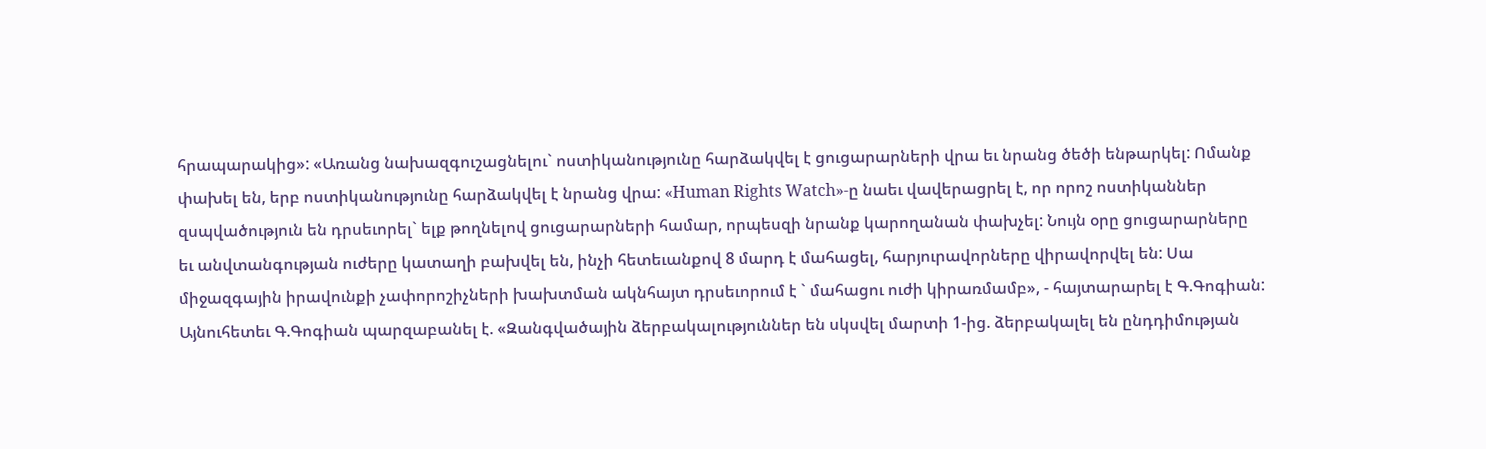հրապարակից»: «Առանց նախազգուշացնելու` ոստիկանությունը հարձակվել է ցուցարարների վրա եւ նրանց ծեծի ենթարկել: Ոմանք փախել են, երբ ոստիկանությունը հարձակվել է նրանց վրա: «Human Rights Watch»-ը նաեւ վավերացրել է, որ որոշ ոստիկաններ զսպվածություն են դրսեւորել` ելք թողնելով ցուցարարների համար, որպեսզի նրանք կարողանան փախչել: Նույն օրը ցուցարարները եւ անվտանգության ուժերը կատաղի բախվել են, ինչի հետեւանքով 8 մարդ է մահացել, հարյուրավորները վիրավորվել են: Սա միջազգային իրավունքի չափորոշիչների խախտման ակնհայտ դրսեւորում է ` մահացու ուժի կիրառմամբ», - հայտարարել է Գ.Գոգիան:
Այնուհետեւ Գ.Գոգիան պարզաբանել է. «Զանգվածային ձերբակալություններ են սկսվել մարտի 1-ից. ձերբակալել են ընդդիմության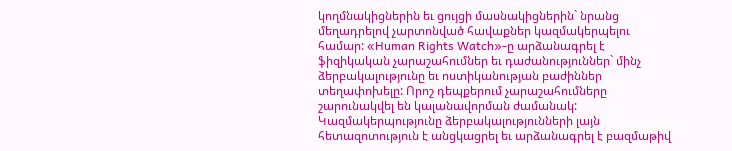կողմնակիցներին եւ ցույցի մասնակիցներին` նրանց մեղադրելով չարտոնված հավաքներ կազմակերպելու համար: «Human Rights Watch»-ը արձանագրել է ֆիզիկական չարաշահումներ եւ դաժանություններ` մինչ ձերբակալությունը եւ ոստիկանության բաժիններ տեղափոխելը: Որոշ դեպքերում չարաշահումները շարունակվել են կալանավորման ժամանակ: Կազմակերպությունը ձերբակալությունների լայն հետազոտություն է անցկացրել եւ արձանագրել է բազմաթիվ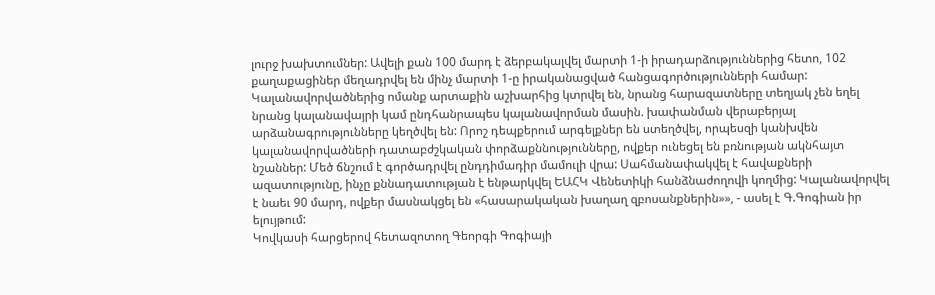լուրջ խախտումներ: Ավելի քան 100 մարդ է ձերբակալվել մարտի 1-ի իրադարձություններից հետո, 102 քաղաքացիներ մեղադրվել են մինչ մարտի 1-ը իրականացված հանցագործությունների համար: Կալանավորվածներից ոմանք արտաքին աշխարհից կտրվել են, նրանց հարազատները տեղյակ չեն եղել նրանց կալանավայրի կամ ընդհանրապես կալանավորման մասին. խափանման վերաբերյալ արձանագրությունները կեղծվել են: Որոշ դեպքերում արգելքներ են ստեղծվել, որպեսզի կանխվեն կալանավորվածների դատաբժշկական փորձաքննությունները, ովքեր ունեցել են բռնության ակնհայտ նշաններ: Մեծ ճնշում է գործադրվել ընդդիմադիր մամուլի վրա: Սահմանափակվել է հավաքների ազատությունը, ինչը քննադատության է ենթարկվել ԵԱՀԿ Վենետիկի հանձնաժողովի կողմից: Կալանավորվել է նաեւ 90 մարդ, ովքեր մասնակցել են «հասարակական խաղաղ զբոսանքներին»», - ասել է Գ.Գոգիան իր ելույթում:
Կովկասի հարցերով հետազոտող Գեորգի Գոգիայի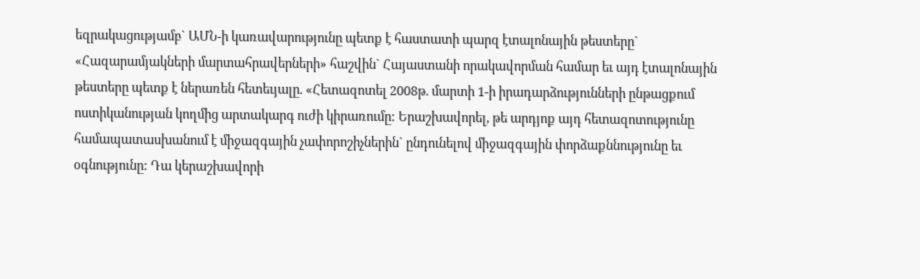եզրակացությամբ` ԱՄՆ-ի կառավարությունը պետք է հաստատի պարզ էտալոնային թեստերը` «Հազարամյակների մարտահրավերների» հաշվին` Հայաստանի որակավորման համար եւ այդ էտալոնային թեստերը պետք է ներառեն հետեւյալը. «Հետազոտել 2008թ. մարտի 1-ի իրադարձությունների ընթացքում ոստիկանության կողմից արտակարգ ուժի կիրառումը: Երաշխավորել, թե արդյոք այդ հետազոտությունը համապատասխանում է միջազգային չափորոշիչներին` ընդունելով միջազգային փորձաքննությունը եւ օգնությունը: Դա կերաշխավորի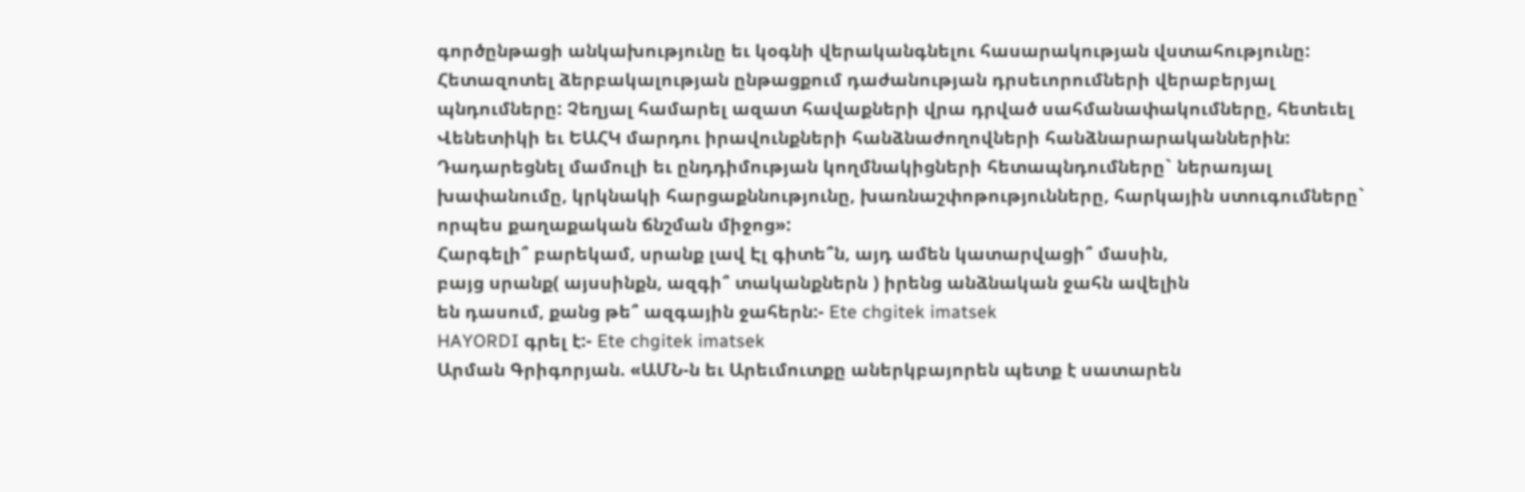գործընթացի անկախությունը եւ կօգնի վերականգնելու հասարակության վստահությունը: Հետազոտել ձերբակալության ընթացքում դաժանության դրսեւորումների վերաբերյալ պնդումները: Չեղյալ համարել ազատ հավաքների վրա դրված սահմանափակումները, հետեւել Վենետիկի եւ ԵԱՀԿ մարդու իրավունքների հանձնաժողովների հանձնարարականներին: Դադարեցնել մամուլի եւ ընդդիմության կողմնակիցների հետապնդումները` ներառյալ խափանումը, կրկնակի հարցաքննությունը, խառնաշփոթությունները, հարկային ստուգումները` որպես քաղաքական ճնշման միջոց»:
Հարգելի՞ բարեկամ, սրանք լավ Էլ գիտե՞ն, այդ ամեն կատարվացի՞ մասին,
բայց սրանք( այսսինքն, ազգի՞ տականքներն ) իրենց անձնական ջահն ավելին
են դասում, քանց թե՞ ազգային ջահերն:- Ete chgitek imatsek
HAYORDI գրել է:- Ete chgitek imatsek
Արման Գրիգորյան. «ԱՄՆ-ն եւ Արեւմուտքը աներկբայորեն պետք է սատարեն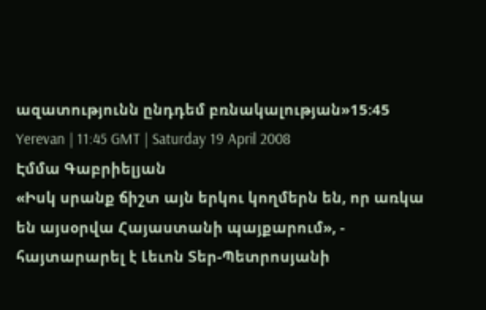ազատությունն ընդդեմ բռնակալության»15:45 Yerevan | 11:45 GMT | Saturday 19 April 2008
Էմմա Գաբրիելյան
«Իսկ սրանք ճիշտ այն երկու կողմերն են, որ առկա են այսօրվա Հայաստանի պայքարում», - հայտարարել է Լեւոն Տեր-Պետրոսյանի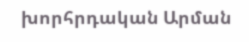խորհրդական Արման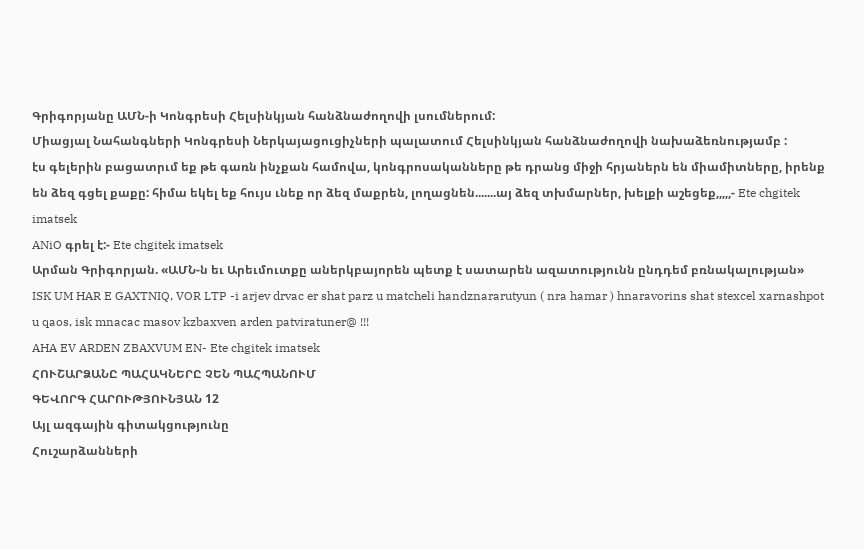Գրիգորյանը ԱՄՆ-ի Կոնգրեսի Հելսինկյան հանձնաժողովի լսումներում:
Միացյալ Նահանգների Կոնգրեսի Ներկայացուցիչների պալատում Հելսինկյան հանձնաժողովի նախաձեռնությամբ :
էս գելերին բացատրւմ եք թե գառն ինչքան համովա, կոնգրոսականները թե դրանց միջի հրյաներն են միամիտները, իրենք են ձեզ գցել քաքը: հիմա եկել եք հույս ւնեք որ ձեզ մաքրեն, լողացնեն.......այ ձեզ տխմարներ, խելքի աշեցեք,,,,,- Ete chgitek imatsek
ANiO գրել է:- Ete chgitek imatsek
Արման Գրիգորյան. «ԱՄՆ-ն եւ Արեւմուտքը աներկբայորեն պետք է սատարեն ազատությունն ընդդեմ բռնակալության»
ISK UM HAR E GAXTNIQ, VOR LTP -i arjev drvac er shat parz u matcheli handznararutyun ( nra hamar ) hnaravorins shat stexcel xarnashpot u qaos, isk mnacac masov kzbaxven arden patviratuner@ !!!
AHA EV ARDEN ZBAXVUM EN- Ete chgitek imatsek
ՀՈՒՇԱՐՁԱՆԸ ՊԱՀԱԿՆԵՐԸ ՉԵՆ ՊԱՀՊԱՆՈՒՄ
ԳԵՎՈՐԳ ՀԱՐՈՒԹՅՈՒՆՅԱՆ 12
Այլ ազգային գիտակցությունը
Հուշարձանների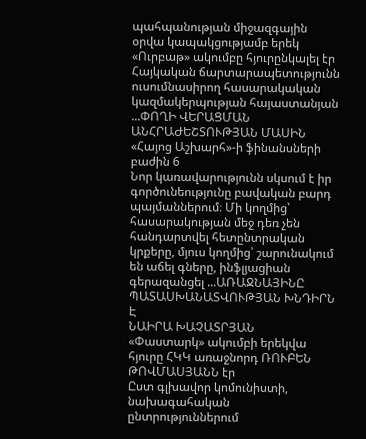պահպանության միջազգային օրվա կապակցությամբ երեկ «Ուրբաթ» ակումբը հյուրընկալել էր Հայկական ճարտարապետությունն ուսումնասիրող հասարակական կազմակերպության հայաստանյան ...ՓՈՂԻ ՎԵՐԱՑՄԱՆ ԱՆՀՐԱԺԵՇՏՈՒԹՅԱՆ ՄԱՍԻՆ
«Հայոց Աշխարհ»-ի ֆինանսների բաժին 6
Նոր կառավարությունն սկսում է իր գործունեությունը բավական բարդ պայմաններում։ Մի կողմից՝ հասարակության մեջ դեռ չեն հանդարտվել հետընտրական կրքերը, մյուս կողմից՝ շարունակում են աճել գները, ինֆլյացիան գերազանցել ...ԱՌԱՋՆԱՅԻՆԸ ՊԱՏԱՍԽԱՆԱՏՎՈՒԹՅԱՆ ԽՆԴԻՐՆ Է
ՆԱԻՐԱ ԽԱՉԱՏՐՅԱՆ
«Փաստարկ» ակումբի երեկվա հյուրը ՀԿԿ առաջնորդ ՌՈՒԲԵՆ ԹՈՎՄԱՍՅԱՆՆ էր
Ըստ գլխավոր կոմունիստի, նախագահական ընտրություններում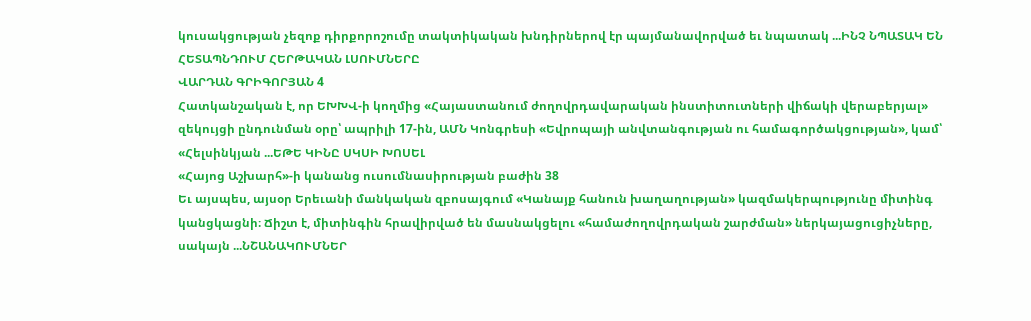կուսակցության չեզոք դիրքորոշումը տակտիկական խնդիրներով էր պայմանավորված եւ նպատակ ...ԻՆՉ ՆՊԱՏԱԿ ԵՆ ՀԵՏԱՊՆԴՈՒՄ ՀԵՐԹԱԿԱՆ ԼՍՈՒՄՆԵՐԸ
ՎԱՐԴԱՆ ԳՐԻԳՈՐՅԱՆ 4
Հատկանշական է, որ ԵԽԽՎ-ի կողմից «Հայաստանում ժողովրդավարական ինստիտուտների վիճակի վերաբերյալ» զեկույցի ընդունման օրը՝ ապրիլի 17-ին, ԱՄՆ Կոնգրեսի «Եվրոպայի անվտանգության ու համագործակցության», կամ՝ «Հելսինկյան ...ԵԹԵ ԿԻՆԸ ՍԿՍԻ ԽՈՍԵԼ
«Հայոց Աշխարհ»-ի կանանց ուսումնասիրության բաժին 38
Եւ այսպես, այսօր Երեւանի մանկական զբոսայգում «Կանայք հանուն խաղաղության» կազմակերպությունը միտինգ կանցկացնի։ Ճիշտ է, միտինգին հրավիրված են մասնակցելու «համաժողովրդական շարժման» ներկայացուցիչները, սակայն ...ՆՇԱՆԱԿՈՒՄՆԵՐ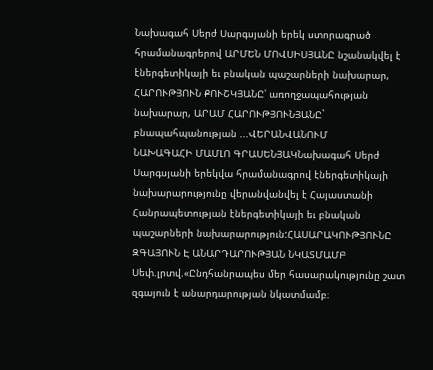Նախագահ Սերժ Սարգսյանի երեկ ստորագրած հրամանագրերով ԱՐՄԵՆ ՄՈՎՍԻՍՅԱՆԸ նշանակվել է էներգետիկայի եւ բնական պաշարների նախարար, ՀԱՐՈՒԹՅՈՒՆ ՔՈՒՇԿՅԱՆԸ՝ առողջապահության նախարար, ԱՐԱՄ ՀԱՐՈՒԹՅՈՒՆՅԱՆԸ` բնապահպանության ...ՎԵՐԱՆՎԱՆՈՒՄ
ՆԱԽԱԳԱՀԻ ՄԱՄԼՈ ԳՐԱՍԵՆՅԱԿՆախագահ Սերժ Սարգսյանի երեկվա հրամանագրով էներգետիկայի նախարարությունը վերանվանվել է Հայաստանի Հանրապետության էներգետիկայի եւ բնական պաշարների նախարարություն:ՀԱՍԱՐԱԿՈՒԹՅՈՒՆԸ ԶԳԱՅՈՒՆ Է ԱՆԱՐԴԱՐՈՒԹՅԱՆ ՆԿԱՏՄԱՄԲ
Սեփ.լրտվ.«Ընդհանրապես մեր հասարակությունը շատ զգայուն է անարդարության նկատմամբ։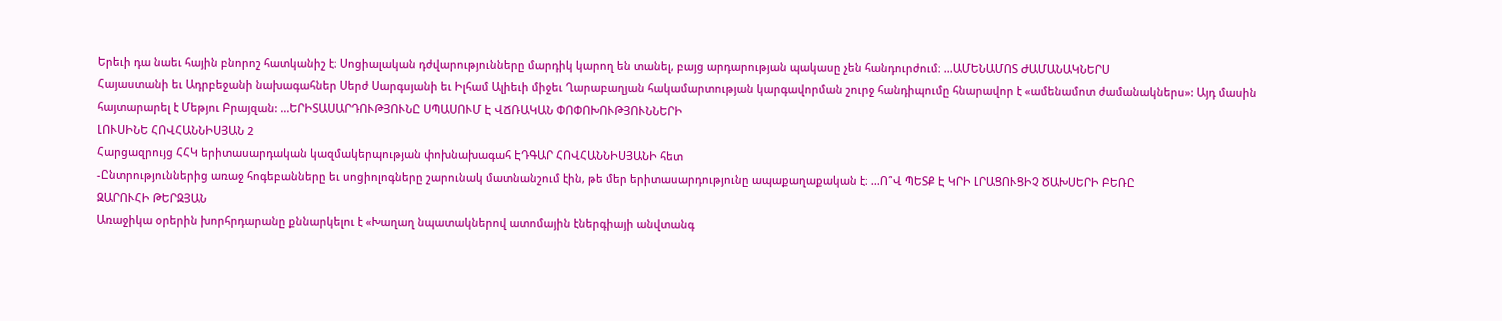Երեւի դա նաեւ հային բնորոշ հատկանիշ է։ Սոցիալական դժվարությունները մարդիկ կարող են տանել, բայց արդարության պակասը չեն հանդուրժում։ ...ԱՄԵՆԱՄՈՏ ԺԱՄԱՆԱԿՆԵՐՍ
Հայաստանի եւ Ադրբեջանի նախագահներ Սերժ Սարգսյանի եւ Իլհամ Ալիեւի միջեւ Ղարաբաղյան հակամարտության կարգավորման շուրջ հանդիպումը հնարավոր է «ամենամոտ ժամանակներս»: Այդ մասին հայտարարել է Մեթյու Բրայզան: ...ԵՐԻՏԱՍԱՐԴՈՒԹՅՈՒՆԸ ՍՊԱՍՈՒՄ Է ՎՃՌԱԿԱՆ ՓՈՓՈԽՈՒԹՅՈՒՆՆԵՐԻ
ԼՈՒՍԻՆԵ ՀՈՎՀԱՆՆԻՍՅԱՆ 2
Հարցազրույց ՀՀԿ երիտասարդական կազմակերպության փոխնախագահ ԷԴԳԱՐ ՀՈՎՀԱՆՆԻՍՅԱՆԻ հետ
-Ընտրություններից առաջ հոգեբանները եւ սոցիոլոգները շարունակ մատնանշում էին, թե մեր երիտասարդությունը ապաքաղաքական է։ ...Ո՞Վ ՊԵՏՔ Է ԿՐԻ ԼՐԱՑՈՒՑԻՉ ԾԱԽՍԵՐԻ ԲԵՌԸ
ԶԱՐՈՒՀԻ ԹԵՐԶՅԱՆ
Առաջիկա օրերին խորհրդարանը քննարկելու է «Խաղաղ նպատակներով ատոմային էներգիայի անվտանգ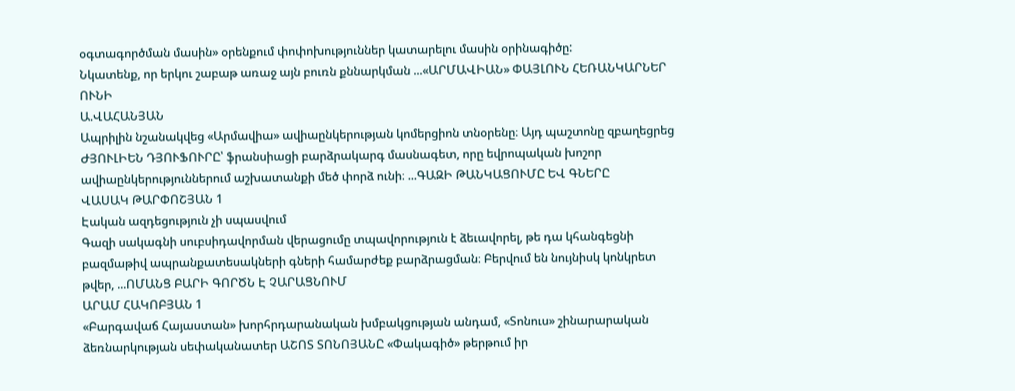օգտագործման մասին» օրենքում փոփոխություններ կատարելու մասին օրինագիծը:
Նկատենք, որ երկու շաբաթ առաջ այն բուռն քննարկման ...«ԱՐՄԱՎԻԱՆ» ՓԱՅԼՈՒՆ ՀԵՌԱՆԿԱՐՆԵՐ ՈՒՆԻ
Ա.ՎԱՀԱՆՅԱՆ
Ապրիլին նշանակվեց «Արմավիա» ավիաընկերության կոմերցիոն տնօրենը։ Այդ պաշտոնը զբաղեցրեց ԺՅՈՒԼԻԵՆ ԴՅՈՒՖՈՒՐԸ՝ ֆրանսիացի բարձրակարգ մասնագետ, որը եվրոպական խոշոր ավիաընկերություններում աշխատանքի մեծ փորձ ունի։ ...ԳԱԶԻ ԹԱՆԿԱՑՈՒՄԸ ԵՎ ԳՆԵՐԸ
ՎԱՍԱԿ ԹԱՐՓՈՇՅԱՆ 1
Էական ազդեցություն չի սպասվում
Գազի սակագնի սուբսիդավորման վերացումը տպավորություն է ձեւավորել, թե դա կհանգեցնի բազմաթիվ ապրանքատեսակների գների համարժեք բարձրացման։ Բերվում են նույնիսկ կոնկրետ թվեր, ...ՈՄԱՆՑ ԲԱՐԻ ԳՈՐԾՆ Է ՉԱՐԱՑՆՈՒՄ
ԱՐԱՄ ՀԱԿՈԲՅԱՆ 1
«Բարգավաճ Հայաստան» խորհրդարանական խմբակցության անդամ, «Տոնուս» շինարարական ձեռնարկության սեփականատեր ԱՇՈՏ ՏՈՆՈՅԱՆԸ «Փակագիծ» թերթում իր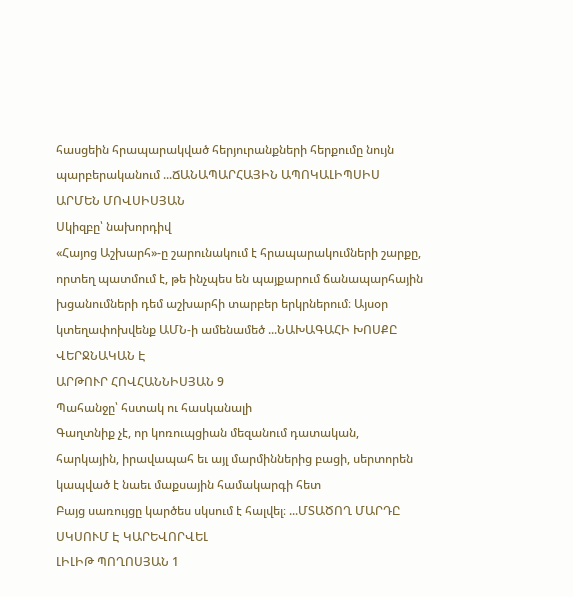հասցեին հրապարակված հերյուրանքների հերքումը նույն պարբերականում ...ՃԱՆԱՊԱՐՀԱՅԻՆ ԱՊՈԿԱԼԻՊՍԻՍ
ԱՐՄԵՆ ՄՈՎՍԻՍՅԱՆ
Սկիզբը՝ նախորդիվ
«Հայոց Աշխարհ»-ը շարունակում է հրապարակումների շարքը, որտեղ պատմում է, թե ինչպես են պայքարում ճանապարհային խցանումների դեմ աշխարհի տարբեր երկրներում։ Այսօր կտեղափոխվենք ԱՄՆ-ի ամենամեծ ...ՆԱԽԱԳԱՀԻ ԽՈՍՔԸ ՎԵՐՋՆԱԿԱՆ Է
ԱՐԹՈՒՐ ՀՈՎՀԱՆՆԻՍՅԱՆ 9
Պահանջը՝ հստակ ու հասկանալի
Գաղտնիք չէ, որ կոռուպցիան մեզանում դատական, հարկային, իրավապահ եւ այլ մարմիններից բացի, սերտորեն կապված է նաեւ մաքսային համակարգի հետ
Բայց սառույցը կարծես սկսում է հալվել։ ...ՄՏԱԾՈՂ ՄԱՐԴԸ ՍԿՍՈՒՄ Է ԿԱՐԵՎՈՐՎԵԼ
ԼԻԼԻԹ ՊՈՂՈՍՅԱՆ 1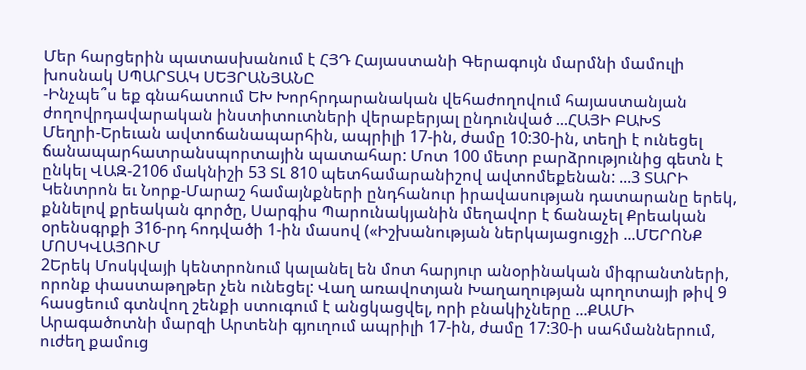Մեր հարցերին պատասխանում է ՀՅԴ Հայաստանի Գերագույն մարմնի մամուլի խոսնակ ՍՊԱՐՏԱԿ ՍԵՅՐԱՆՅԱՆԸ
-Ինչպե՞ս եք գնահատում ԵԽ Խորհրդարանական վեհաժողովում հայաստանյան ժողովրդավարական ինստիտուտների վերաբերյալ ընդունված ...ՀԱՅԻ ԲԱԽՏ
Մեղրի-Երեւան ավտոճանապարհին, ապրիլի 17-ին, ժամը 10:30-ին, տեղի է ունեցել ճանապարհատրանսպորտային պատահար: Մոտ 100 մետր բարձրությունից գետն է ընկել ՎԱԶ-2106 մակնիշի 53 ՏԼ 810 պետհամարանիշով ավտոմեքենան: ...3 ՏԱՐԻ
Կենտրոն եւ Նորք-Մարաշ համայնքների ընդհանուր իրավասության դատարանը երեկ, քննելով քրեական գործը, Սարգիս Պարունակյանին մեղավոր է ճանաչել Քրեական օրենսգրքի 316-րդ հոդվածի 1-ին մասով («Իշխանության ներկայացուցչի ...ՄԵՐՈՆՔ ՄՈՍԿՎԱՅՈՒՄ
2Երեկ Մոսկվայի կենտրոնում կալանել են մոտ հարյուր անօրինական միգրանտների, որոնք փաստաթղթեր չեն ունեցել: Վաղ առավոտյան Խաղաղության պողոտայի թիվ 9 հասցեում գտնվող շենքի ստուգում է անցկացվել, որի բնակիչները ...ՔԱՄԻ
Արագածոտնի մարզի Արտենի գյուղում ապրիլի 17-ին, ժամը 17:30-ի սահմաններում, ուժեղ քամուց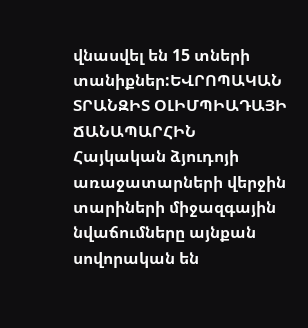վնասվել են 15 տների տանիքներ:ԵՎՐՈՊԱԿԱՆ ՏՐԱՆԶԻՏ ՕԼԻՄՊԻԱԴԱՅԻ ՃԱՆԱՊԱՐՀԻՆ
Հայկական ձյուդոյի առաջատարների վերջին տարիների միջազգային նվաճումները այնքան սովորական են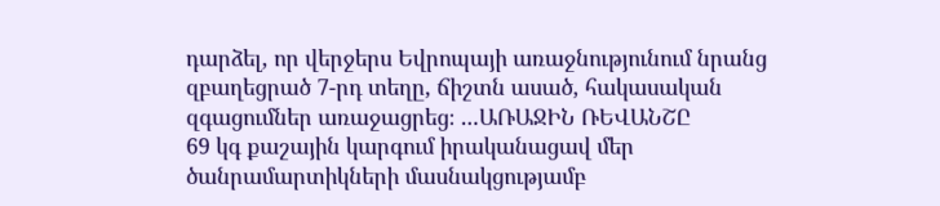դարձել, որ վերջերս Եվրոպայի առաջնությունում նրանց զբաղեցրած 7-րդ տեղը, ճիշտն ասած, հակասական զգացումներ առաջացրեց։ ...ԱՌԱՋԻՆ ՌԵՎԱՆՇԸ
69 կգ քաշային կարգում իրականացավ մեր ծանրամարտիկների մասնակցությամբ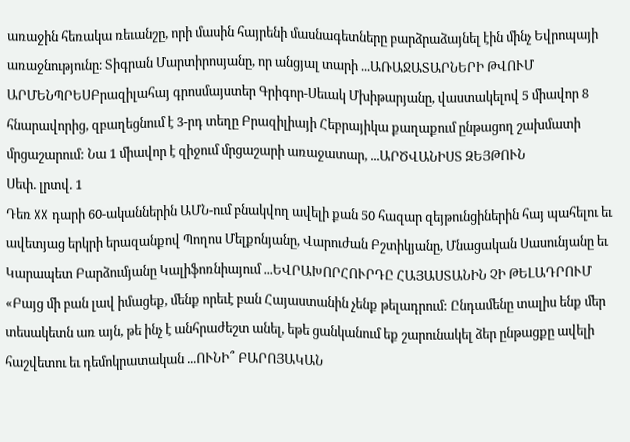առաջին հեռակա ռեւանշը, որի մասին հայրենի մասնագետները բարձրաձայնել էին մինչ Եվրոպայի առաջնությունը։ Տիգրան Մարտիրոսյանը, որ անցյալ տարի ...ԱՌԱՋԱՏԱՐՆԵՐԻ ԹՎՈՒՄ
ԱՐՄԵՆՊՐԵՍԲրազիլահայ գրոսմայստեր Գրիգոր-Սեւակ Մխիթարյանը, վաստակելով 5 միավոր 8 հնարավորից, զբաղեցնում է 3-րդ տեղը Բրազիլիայի Հեբրայիկա քաղաքում ընթացող շախմատի մրցաշարում: Նա 1 միավոր է զիջում մրցաշարի առաջատար, ...ԱՐԾՎԱՆԻՍՏ ԶԵՅԹՈՒՆ
Սեփ. լրտվ. 1
Դեռ XX դարի 60-ականներին ԱՄՆ-ում բնակվող ավելի քան 50 հազար զեյթունցիներին հայ պահելու եւ ավետյաց երկրի երազանքով Պողոս Մելքոնյանը, Վարուժան Բշտիկյանը, Մնացական Սասունյանը եւ Կարապետ Բարձումյանը Կալիֆոռնիայում ...ԵՎՐԱԽՈՐՀՈՒՐԴԸ ՀԱՅԱՍՏԱՆԻՆ ՉԻ ԹԵԼԱԴՐՈՒՄ
«Բայց մի բան լավ իմացեք, մենք որեւէ բան Հայաստանին չենք թելադրում: Ընդամենը տալիս ենք մեր տեսակետն առ այն, թե ինչ է անհրաժեշտ անել, եթե ցանկանում եք շարունակել ձեր ընթացքը ավելի հաշվետու եւ դեմոկրատական ...ՈՒՆԻ՞ ԲԱՐՈՅԱԿԱՆ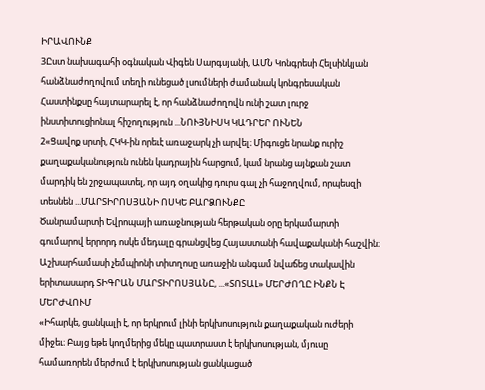ԻՐԱՎՈՒՆՔ
3Ըստ նախագահի օգնական Վիգեն Սարգսյանի, ԱՄՆ Կոնգրեսի Հելսինկյան հանձնաժողովում տեղի ունեցած լսումների ժամանակ կոնգրեսական Հաստինքսը հայտարարել է, որ հանձնաժողովն ունի շատ լուրջ ինստիտուցիոնալ հիշողություն ...ՆՈՒՅՆԻՍԿ ԿԱԴՐԵՐ ՈՒՆԵՆ
2«Ցավոք սրտի, ՀԿԿ-ին որեւէ առաջարկ չի արվել։ Միգուցե նրանք ուրիշ քաղաքականություն ունեն կադրային հարցում, կամ նրանց այնքան շատ մարդիկ են շրջապատել, որ այդ օղակից դուրս գալ չի հաջողվում, որպեսզի տեսնեն ...ՄԱՐՏԻՐՈՍՅԱՆԻ ՈՍԿԵ ԲԱՐՁՈՒՆՔԸ
Ծանրամարտի Եվրոպայի առաջնության հերթական օրը երկամարտի գումարով երրորդ ոսկե մեդալը գրանցվեց Հայաստանի հավաքականի հաշվին։
Աշխարհամասի չեմպիոնի տիտղոսը առաջին անգամ նվաճեց տակավին երիտասարդ ՏԻԳՐԱՆ ՄԱՐՏԻՐՈՍՅԱՆԸ, ...«ՏՈՏԱԼ» ՄԵՐԺՈՂԸ ԻՆՔՆ Է ՄԵՐԺՎՈՒՄ
«Իհարկե, ցանկալի է, որ երկրում լինի երկխոսություն քաղաքական ուժերի միջեւ։ Բայց եթե կողմերից մեկը պատրաստ է երկխոսության, մյուսը համառորեն մերժում է երկխոսության ցանկացած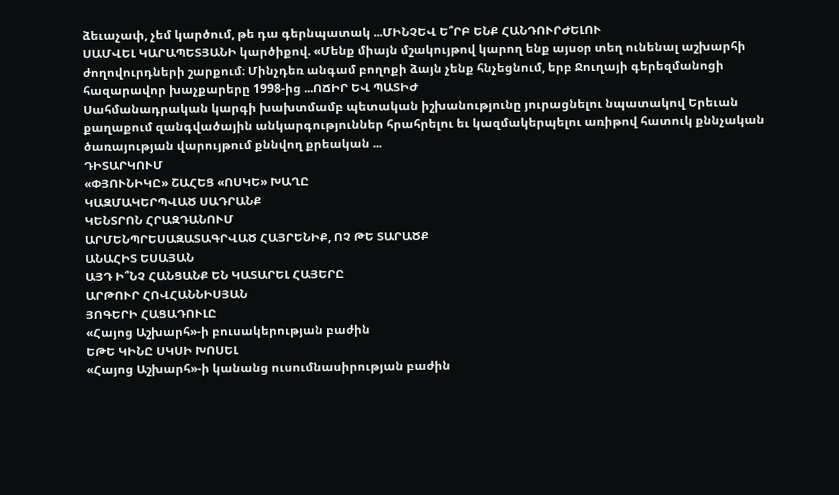ձեւաչափ, չեմ կարծում, թե դա գերնպատակ ...ՄԻՆՉԵՎ Ե՞ՐԲ ԵՆՔ ՀԱՆԴՈՒՐԺԵԼՈՒ
ՍԱՄՎԵԼ ԿԱՐԱՊԵՏՅԱՆԻ կարծիքով. «Մենք միայն մշակույթով կարող ենք այսօր տեղ ունենալ աշխարհի ժողովուրդների շարքում։ Մինչդեռ անգամ բողոքի ձայն չենք հնչեցնում, երբ Ջուղայի գերեզմանոցի հազարավոր խաչքարերը 1998-ից ...ՈՃԻՐ ԵՎ ՊԱՏԻԺ
Սահմանադրական կարգի խախտմամբ պետական իշխանությունը յուրացնելու նպատակով Երեւան քաղաքում զանգվածային անկարգություններ հրահրելու եւ կազմակերպելու առիթով հատուկ քննչական ծառայության վարույթում քննվող քրեական ...
ԴԻՏԱՐԿՈՒՄ
«ՓՅՈՒՆԻԿԸ» ՇԱՀԵՑ «ՈՍԿԵ» ԽԱՂԸ
ԿԱԶՄԱԿԵՐՊՎԱԾ ՍԱԴՐԱՆՔ
ԿԵՆՏՐՈՆ ՀՐԱԶԴԱՆՈՒՄ
ԱՐՄԵՆՊՐԵՍԱԶԱՏԱԳՐՎԱԾ ՀԱՅՐԵՆԻՔ, ՈՉ ԹԵ ՏԱՐԱԾՔ
ԱՆԱՀԻՏ ԵՍԱՅԱՆ
ԱՅԴ Ի՞ՆՉ ՀԱՆՑԱՆՔ ԵՆ ԿԱՏԱՐԵԼ ՀԱՅԵՐԸ
ԱՐԹՈՒՐ ՀՈՎՀԱՆՆԻՍՅԱՆ
ՅՈԳԵՐԻ ՀԱՑԱԴՈՒԼԸ
«Հայոց Աշխարհ»-ի բուսակերության բաժին
ԵԹԵ ԿԻՆԸ ՍԿՍԻ ԽՈՍԵԼ
«Հայոց Աշխարհ»-ի կանանց ուսումնասիրության բաժին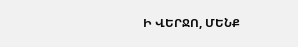Ի ՎԵՐՋՈ, ՄԵՆՔ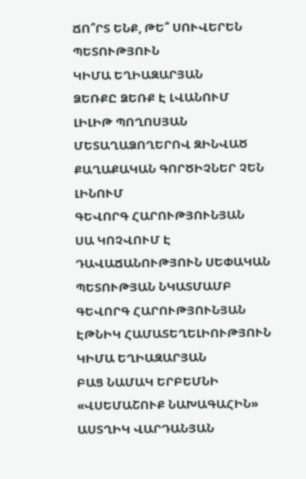ՃՈ՞ՐՏ ԵՆՔ, ԹԵ՞ ՍՈՒՎԵՐԵՆ ՊԵՏՈՒԹՅՈՒՆ
ԿԻՄԱ ԵՂԻԱԶԱՐՅԱՆ
ՁԵՌՔԸ ՁԵՌՔ Է ԼՎԱՆՈՒՄ
ԼԻԼԻԹ ՊՈՂՈՍՅԱՆ
ՄԵՏԱՂԱՁՈՂԵՐՈՎ ԶԻՆՎԱԾ ՔԱՂԱՔԱԿԱՆ ԳՈՐԾԻՉՆԵՐ ՉԵՆ ԼԻՆՈՒՄ
ԳԵՎՈՐԳ ՀԱՐՈՒԹՅՈՒՆՅԱՆ
ՍԱ ԿՈՉՎՈՒՄ Է ԴԱՎԱՃԱՆՈՒԹՅՈՒՆ ՍԵՓԱԿԱՆ ՊԵՏՈՒԹՅԱՆ ՆԿԱՏՄԱՄԲ
ԳԵՎՈՐԳ ՀԱՐՈՒԹՅՈՒՆՅԱՆ
ԷԹՆԻԿ ՀԱՄԱՏԵՂԵԼԻՈՒԹՅՈՒՆ
ԿԻՄԱ ԵՂԻԱԶԱՐՅԱՆ
ԲԱՑ ՆԱՄԱԿ ԵՐԲԵՄՆԻ «ՎՍԵՄԱՇՈՒՔ ՆԱԽԱԳԱՀԻՆ»
ԱՍՏՂԻԿ ՎԱՐԴԱՆՅԱՆ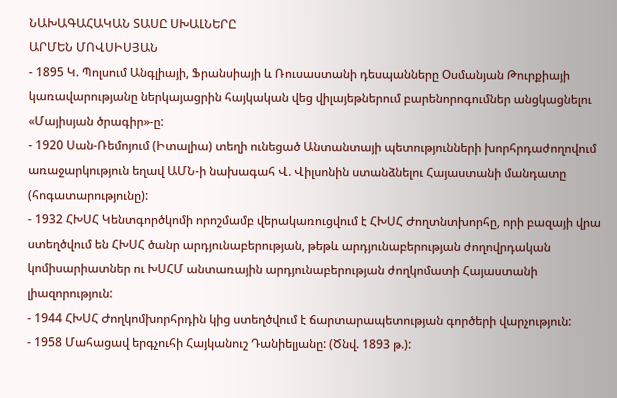ՆԱԽԱԳԱՀԱԿԱՆ ՏԱՍԸ ՍԽԱԼՆԵՐԸ
ԱՐՄԵՆ ՄՈՎՍԻՍՅԱՆ
- 1895 Կ. Պոլսում Անգլիայի, Ֆրանսիայի և Ռուսաստանի դեսպանները Օսմանյան Թուրքիայի կառավարությանը ներկայացրին հայկական վեց վիլայեթներում բարենորոգումներ անցկացնելու «Մայիսյան ծրագիր»-ը:
- 1920 Սան-Ռեմոյում (Իտալիա) տեղի ունեցած Անտանտայի պետությունների խորհրդաժողովում առաջարկություն եղավ ԱՄՆ-ի նախագահ Վ. Վիլսոնին ստանձնելու Հայաստանի մանդատը (հոգատարությունը):
- 1932 ՀԽՍՀ Կենտգործկոմի որոշմամբ վերակառուցվում է ՀԽՍՀ Ժողտնտխորհը, որի բազայի վրա ստեղծվում են ՀԽՍՀ ծանր արդյունաբերության, թեթև արդյունաբերության ժողովրդական կոմիսարիատներ ու ԽՍՀՄ անտառային արդյունաբերության ժողկոմատի Հայաստանի լիազորություն:
- 1944 ՀԽՍՀ Ժողկոմխորհրդին կից ստեղծվում է ճարտարապետության գործերի վարչություն:
- 1958 Մահացավ երգչուհի Հայկանուշ Դանիելյանը: (Ծնվ. 1893 թ.):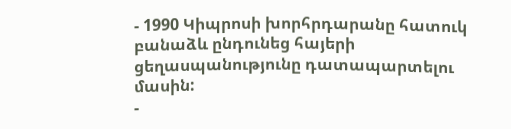- 1990 Կիպրոսի խորհրդարանը հատուկ բանաձև ընդունեց հայերի ցեղասպանությունը դատապարտելու մասին:
-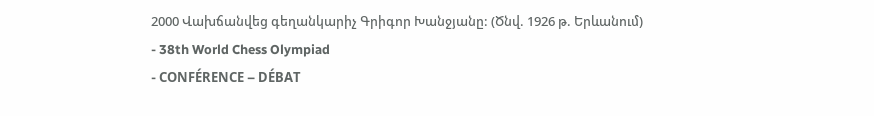2000 Վախճանվեց գեղանկարիչ Գրիգոր Խանջյանը: (Ծնվ. 1926 թ. Երևանում)
- 38th World Chess Olympiad
- CONFÉRENCE – DÉBAT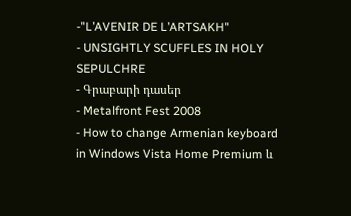-"L’AVENIR DE L’ARTSAKH"
- UNSIGHTLY SCUFFLES IN HOLY SEPULCHRE
- Գրաբարի դասեր
- Metalfront Fest 2008
- How to change Armenian keyboard in Windows Vista Home Premium և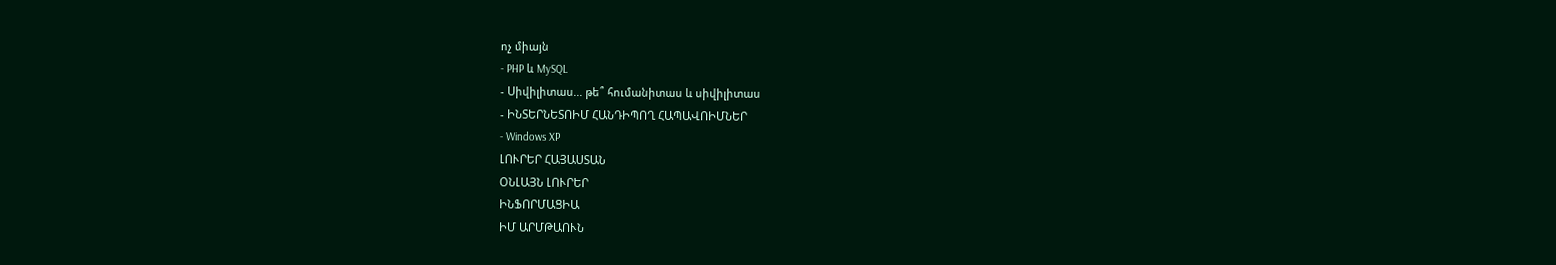ոչ միայն
- PHP և MySQL
- Սիվիլիտաս... թե՞ հումանիտաս և սիվիլիտաս
- ԻՆՏԵՐՆԵՏՈԻՄ ՀԱՆԴԻՊՈՂ ՀԱՊԱՎՈԻՄՆԵՐ
- Windows XP
ԼՈՒՐԵՐ ՀԱՅԱՍՏԱՆ
ՕՆԼԱՅՆ ԼՈՒՐԵՐ
ԻՆՖՈՐՄԱՑԻԱ
ԻՄ ԱՐՄԹԱՈՒՆ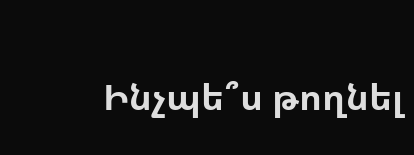Ինչպե՞ս թողնել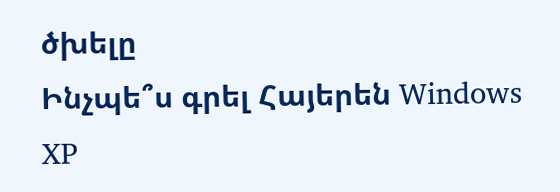ծխելը
Ինչպե՞ս գրել Հայերեն Windows XP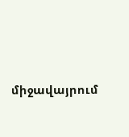միջավայրում